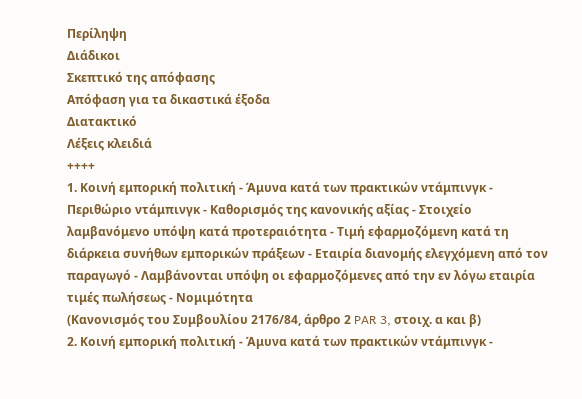Περίληψη
Διάδικοι
Σκεπτικό της απόφασης
Απόφαση για τα δικαστικά έξοδα
Διατακτικό
Λέξεις κλειδιά
++++
1. Κοινή εμπορική πολιτική - Άμυνα κατά των πρακτικών ντάμπινγκ - Περιθώριο ντάμπινγκ - Καθορισμός της κανονικής αξίας - Στοιχείο λαμβανόμενο υπόψη κατά προτεραιότητα - Τιμή εφαρμοζόμενη κατά τη διάρκεια συνήθων εμπορικών πράξεων - Εταιρία διανομής ελεγχόμενη από τον παραγωγό - Λαμβάνονται υπόψη οι εφαρμοζόμενες από την εν λόγω εταιρία τιμές πωλήσεως - Νομιμότητα
(Κανονισμός του Συμβουλίου 2176/84, άρθρο 2 PAR 3, στοιχ. α και β)
2. Κοινή εμπορική πολιτική - Άμυνα κατά των πρακτικών ντάμπινγκ -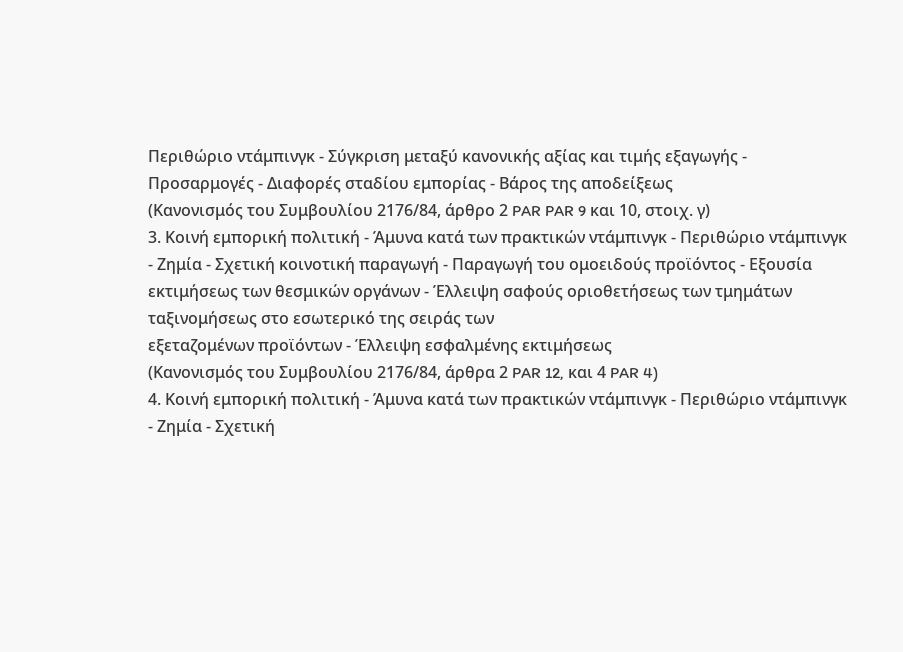Περιθώριο ντάμπινγκ - Σύγκριση μεταξύ κανονικής αξίας και τιμής εξαγωγής - Προσαρμογές - Διαφορές σταδίου εμπορίας - Βάρος της αποδείξεως
(Κανονισμός του Συμβουλίου 2176/84, άρθρο 2 PAR PAR 9 και 10, στοιχ. γ)
3. Κοινή εμπορική πολιτική - Άμυνα κατά των πρακτικών ντάμπινγκ - Περιθώριο ντάμπινγκ - Ζημία - Σχετική κοινοτική παραγωγή - Παραγωγή του ομοειδούς προϊόντος - Εξουσία εκτιμήσεως των θεσμικών οργάνων - Έλλειψη σαφούς οριοθετήσεως των τμημάτων ταξινομήσεως στο εσωτερικό της σειράς των
εξεταζομένων προϊόντων - Έλλειψη εσφαλμένης εκτιμήσεως
(Κανονισμός του Συμβουλίου 2176/84, άρθρα 2 PAR 12, και 4 PAR 4)
4. Κοινή εμπορική πολιτική - Άμυνα κατά των πρακτικών ντάμπινγκ - Περιθώριο ντάμπινγκ - Ζημία - Σχετική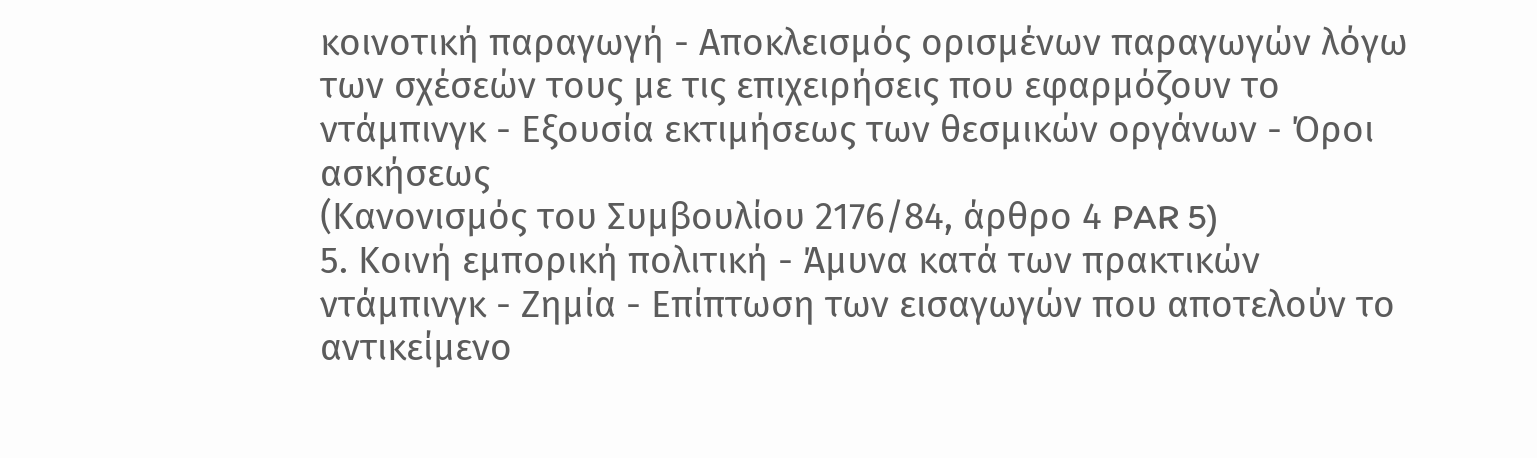κοινοτική παραγωγή - Αποκλεισμός ορισμένων παραγωγών λόγω των σχέσεών τους με τις επιχειρήσεις που εφαρμόζουν το ντάμπινγκ - Εξουσία εκτιμήσεως των θεσμικών οργάνων - Όροι ασκήσεως
(Κανονισμός του Συμβουλίου 2176/84, άρθρο 4 PAR 5)
5. Κοινή εμπορική πολιτική - Άμυνα κατά των πρακτικών ντάμπινγκ - Ζημία - Επίπτωση των εισαγωγών που αποτελούν το αντικείμενο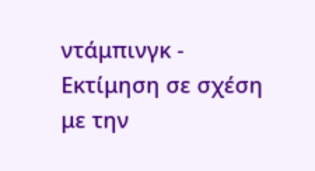ντάμπινγκ - Εκτίμηση σε σχέση με την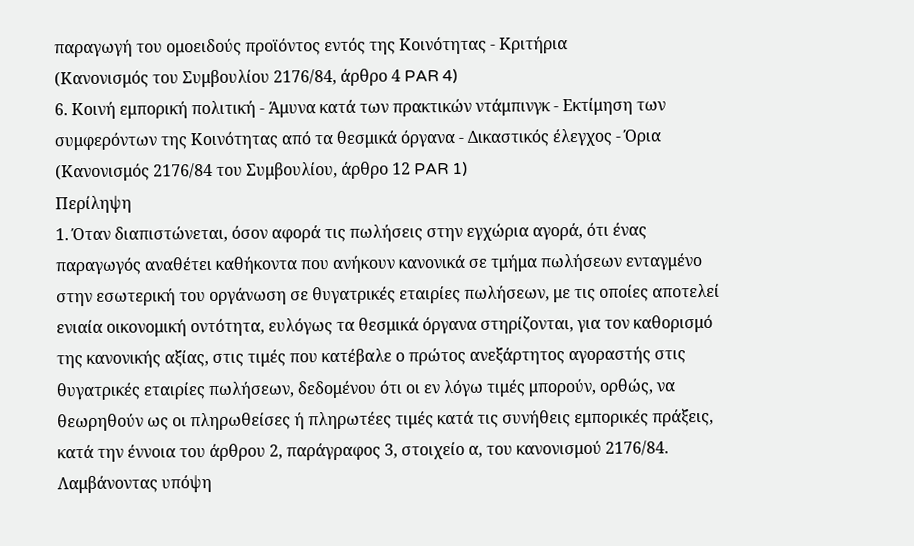παραγωγή του ομοειδούς προϊόντος εντός της Κοινότητας - Κριτήρια
(Κανονισμός του Συμβουλίου 2176/84, άρθρο 4 PAR 4)
6. Κοινή εμπορική πολιτική - Άμυνα κατά των πρακτικών ντάμπινγκ - Εκτίμηση των συμφερόντων της Κοινότητας από τα θεσμικά όργανα - Δικαστικός έλεγχος - Όρια
(Κανονισμός 2176/84 του Συμβουλίου, άρθρο 12 PAR 1)
Περίληψη
1. Όταν διαπιστώνεται, όσον αφορά τις πωλήσεις στην εγχώρια αγορά, ότι ένας παραγωγός αναθέτει καθήκοντα που ανήκουν κανονικά σε τμήμα πωλήσεων ενταγμένο στην εσωτερική του οργάνωση σε θυγατρικές εταιρίες πωλήσεων, με τις οποίες αποτελεί ενιαία οικονομική οντότητα, ευλόγως τα θεσμικά όργανα στηρίζονται, για τον καθορισμό της κανονικής αξίας, στις τιμές που κατέβαλε ο πρώτος ανεξάρτητος αγοραστής στις θυγατρικές εταιρίες πωλήσεων, δεδομένου ότι οι εν λόγω τιμές μπορούν, ορθώς, να θεωρηθούν ως οι πληρωθείσες ή πληρωτέες τιμές κατά τις συνήθεις εμπορικές πράξεις, κατά την έννοια του άρθρου 2, παράγραφος 3, στοιχείο α, του κανονισμού 2176/84. Λαμβάνοντας υπόψη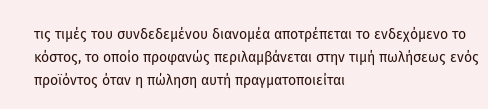τις τιμές του συνδεδεμένου διανομέα αποτρέπεται το ενδεχόμενο το
κόστος, το οποίο προφανώς περιλαμβάνεται στην τιμή πωλήσεως ενός προϊόντος όταν η πώληση αυτή πραγματοποιείται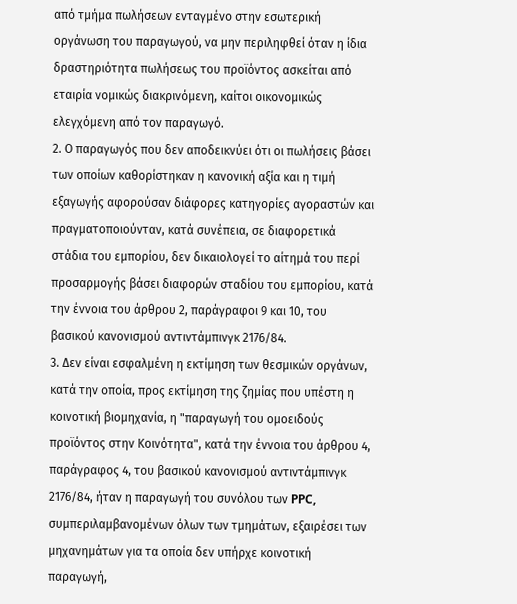από τμήμα πωλήσεων ενταγμένο στην εσωτερική οργάνωση του παραγωγού, να μην περιληφθεί όταν η ίδια δραστηριότητα πωλήσεως του προϊόντος ασκείται από εταιρία νομικώς διακρινόμενη, καίτοι οικονομικώς ελεγχόμενη από τον παραγωγό.
2. Ο παραγωγός που δεν αποδεικνύει ότι οι πωλήσεις βάσει των οποίων καθορίστηκαν η κανονική αξία και η τιμή εξαγωγής αφορούσαν διάφορες κατηγορίες αγοραστών και πραγματοποιούνταν, κατά συνέπεια, σε διαφορετικά στάδια του εμπορίου, δεν δικαιολογεί το αίτημά του περί προσαρμογής βάσει διαφορών σταδίου του εμπορίου, κατά την έννοια του άρθρου 2, παράγραφοι 9 και 10, του βασικού κανονισμού αντιντάμπινγκ 2176/84.
3. Δεν είναι εσφαλμένη η εκτίμηση των θεσμικών οργάνων, κατά την οποία, προς εκτίμηση της ζημίας που υπέστη η κοινοτική βιομηχανία, η "παραγωγή του ομοειδούς προϊόντος στην Κοινότητα", κατά την έννοια του άρθρου 4, παράγραφος 4, του βασικού κανονισμού αντιντάμπινγκ 2176/84, ήταν η παραγωγή του συνόλου των PPC, συμπεριλαμβανομένων όλων των τμημάτων, εξαιρέσει των μηχανημάτων για τα οποία δεν υπήρχε κοινοτική παραγωγή,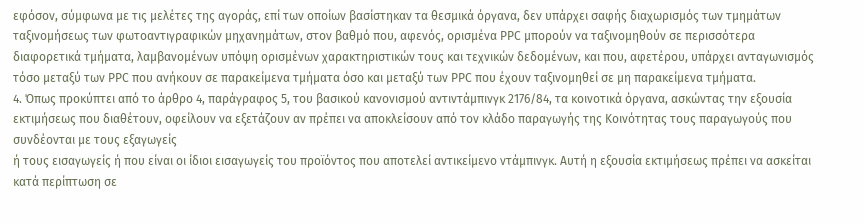εφόσον, σύμφωνα με τις μελέτες της αγοράς, επί των οποίων βασίστηκαν τα θεσμικά όργανα, δεν υπάρχει σαφής διαχωρισμός των τμημάτων ταξινομήσεως των φωτοαντιγραφικών μηχανημάτων, στον βαθμό που, αφενός, ορισμένα PPC μπορούν να ταξινομηθούν σε περισσότερα διαφορετικά τμήματα, λαμβανομένων υπόψη ορισμένων χαρακτηριστικών τους και τεχνικών δεδομένων, και που, αφετέρου, υπάρχει ανταγωνισμός τόσο μεταξύ των PPC που ανήκουν σε παρακείμενα τμήματα όσο και μεταξύ των PPC που έχουν ταξινομηθεί σε μη παρακείμενα τμήματα.
4. Όπως προκύπτει από το άρθρο 4, παράγραφος 5, του βασικού κανονισμού αντιντάμπινγκ 2176/84, τα κοινοτικά όργανα, ασκώντας την εξουσία εκτιμήσεως που διαθέτουν, οφείλουν να εξετάζουν αν πρέπει να αποκλείσουν από τον κλάδο παραγωγής της Κοινότητας τους παραγωγούς που συνδέονται με τους εξαγωγείς
ή τους εισαγωγείς ή που είναι οι ίδιοι εισαγωγείς του προϊόντος που αποτελεί αντικείμενο ντάμπινγκ. Αυτή η εξουσία εκτιμήσεως πρέπει να ασκείται κατά περίπτωση σε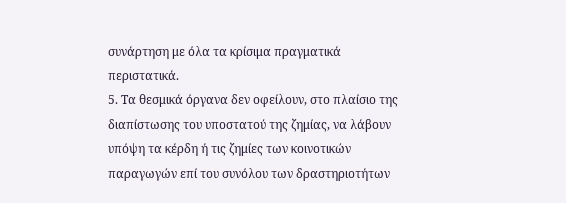συνάρτηση με όλα τα κρίσιμα πραγματικά περιστατικά.
5. Τα θεσμικά όργανα δεν οφείλουν, στο πλαίσιο της διαπίστωσης του υποστατού της ζημίας, να λάβουν υπόψη τα κέρδη ή τις ζημίες των κοινοτικών παραγωγών επί του συνόλου των δραστηριοτήτων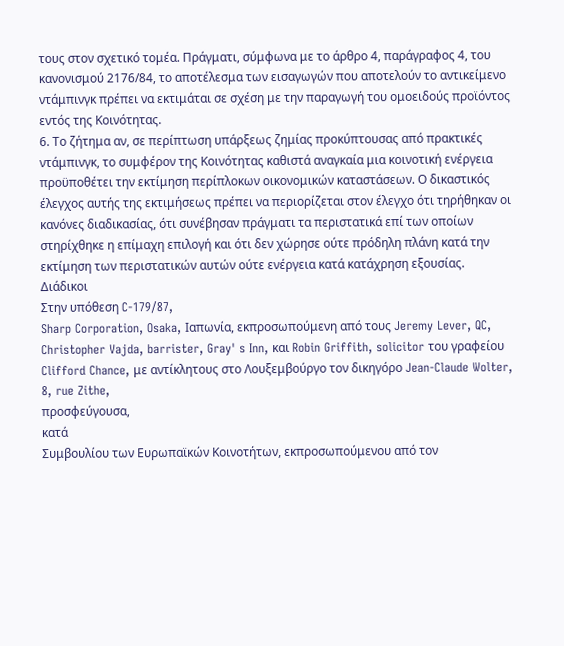τους στον σχετικό τομέα. Πράγματι, σύμφωνα με το άρθρο 4, παράγραφος 4, του κανονισμού 2176/84, το αποτέλεσμα των εισαγωγών που αποτελούν το αντικείμενο ντάμπινγκ πρέπει να εκτιμάται σε σχέση με την παραγωγή του ομοειδούς προϊόντος εντός της Κοινότητας.
6. Το ζήτημα αν, σε περίπτωση υπάρξεως ζημίας προκύπτουσας από πρακτικές ντάμπινγκ, το συμφέρον της Κοινότητας καθιστά αναγκαία μια κοινοτική ενέργεια προϋποθέτει την εκτίμηση περίπλοκων οικονομικών καταστάσεων. Ο δικαστικός έλεγχος αυτής της εκτιμήσεως πρέπει να περιορίζεται στον έλεγχο ότι τηρήθηκαν οι κανόνες διαδικασίας, ότι συνέβησαν πράγματι τα περιστατικά επί των οποίων στηρίχθηκε η επίμαχη επιλογή και ότι δεν χώρησε ούτε πρόδηλη πλάνη κατά την εκτίμηση των περιστατικών αυτών ούτε ενέργεια κατά κατάχρηση εξουσίας.
Διάδικοι
Στην υπόθεση C-179/87,
Sharp Corporation, Osaka, Ιαπωνία, εκπροσωπούμενη από τους Jeremy Lever, QC, Christopher Vajda, barrister, Gray' s Inn, και Robin Griffith, solicitor του γραφείου Clifford Chance, με αντίκλητους στο Λουξεμβούργο τον δικηγόρο Jean-Claude Wolter, 8, rue Zithe,
προσφεύγoυσα,
κατά
Συμβουλίου των Ευρωπαϊκών Κοινοτήτων, εκπροσωπούμενου από τον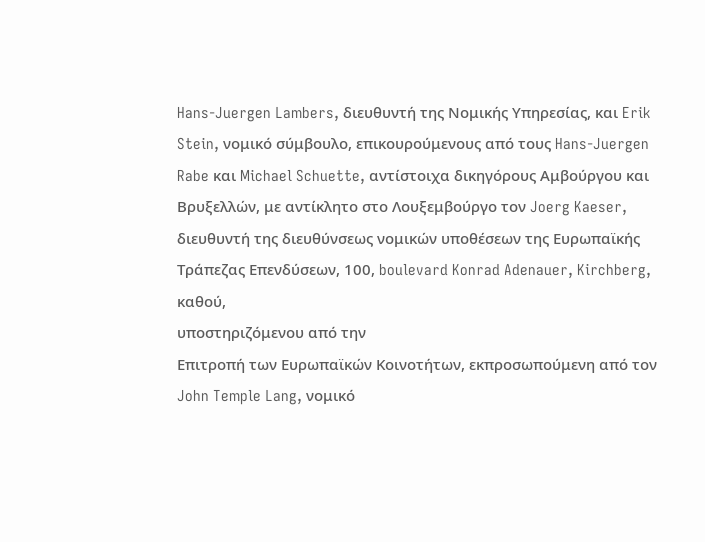Hans-Juergen Lambers, διευθυντή της Νομικής Υπηρεσίας, και Erik Stein, νομικό σύμβουλο, επικουρούμενους από τους Hans-Juergen Rabe και Michael Schuette, αντίστοιχα δικηγόρους Αμβούργου και Βρυξελλών, με αντίκλητο στο Λουξεμβούργο τον Joerg Kaeser, διευθυντή της διευθύνσεως νομικών υποθέσεων της Ευρωπαϊκής Τράπεζας Επενδύσεων, 100, boulevard Konrad Adenauer, Kirchberg,
καθού,
υποστηριζόμενου από την
Επιτροπή των Ευρωπαϊκών Κοινοτήτων, εκπροσωπούμενη από τον John Temple Lang, νομικό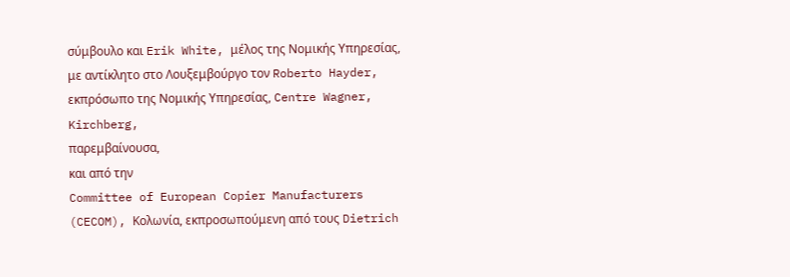σύμβουλο και Erik White, μέλος της Νομικής Υπηρεσίας, με αντίκλητο στο Λουξεμβούργο τον Roberto Hayder, εκπρόσωπο της Νομικής Υπηρεσίας, Centre Wagner, Kirchberg,
παρεμβαίνουσα,
και από την
Committee of European Copier Manufacturers (CECOM), Κολωνία, εκπροσωπούμενη από τους Dietrich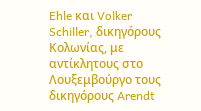Ehle και Volker Schiller, δικηγόρους Κολωνίας, με αντίκλητους στο Λουξεμβούργο τους δικηγόρους Arendt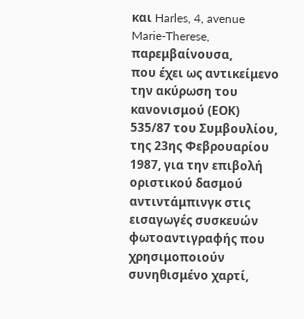και Harles, 4, avenue Marie-Therese,
παρεμβαίνουσα,
που έχει ως αντικείμενο την ακύρωση του κανονισμού (ΕΟΚ) 535/87 του Συμβουλίου, της 23ης Φεβρουαρίου 1987, για την επιβολή οριστικού δασμού αντιντάμπινγκ στις εισαγωγές συσκευών φωτοαντιγραφής που χρησιμοποιούν συνηθισμένο χαρτί,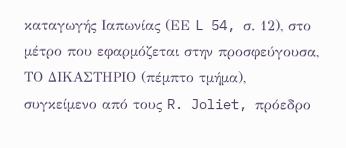καταγωγής Ιαπωνίας (ΕΕ L 54, σ. 12), στο μέτρο που εφαρμόζεται στην προσφεύγουσα,
ΤΟ ΔΙΚΑΣΤΗΡΙΟ (πέμπτο τμήμα),
συγκείμενο από τους R. Joliet, πρόεδρο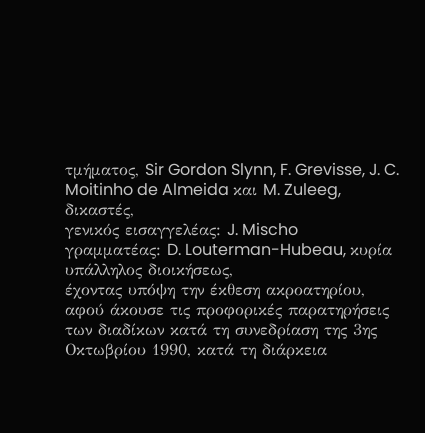τμήματος, Sir Gordon Slynn, F. Grevisse, J. C. Moitinho de Almeida και M. Zuleeg, δικαστές,
γενικός εισαγγελέας: J. Mischo
γραμματέας: D. Louterman-Hubeau, κυρία υπάλληλος διοικήσεως,
έχοντας υπόψη την έκθεση ακροατηρίου,
αφού άκουσε τις προφορικές παρατηρήσεις των διαδίκων κατά τη συνεδρίαση της 3ης Οκτωβρίου 1990, κατά τη διάρκεια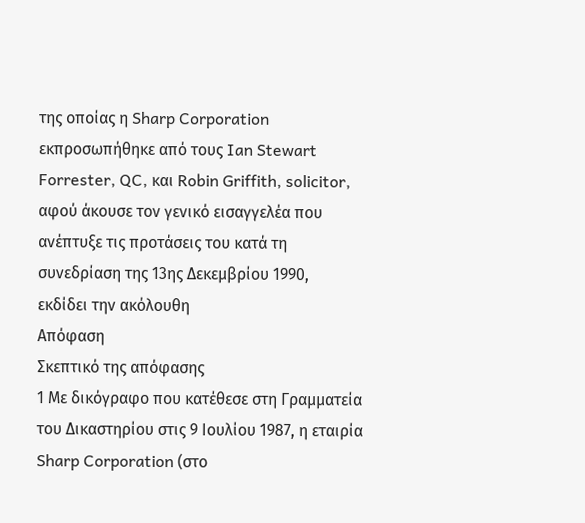της οποίας η Sharp Corporation εκπροσωπήθηκε από τους Ian Stewart Forrester, QC, και Robin Griffith, solicitor,
αφού άκουσε τον γενικό εισαγγελέα που ανέπτυξε τις προτάσεις του κατά τη συνεδρίαση της 13ης Δεκεμβρίου 1990,
εκδίδει την ακόλουθη
Απόφαση
Σκεπτικό της απόφασης
1 Με δικόγραφο που κατέθεσε στη Γραμματεία του Δικαστηρίου στις 9 Ιουλίου 1987, η εταιρία Sharp Corporation (στο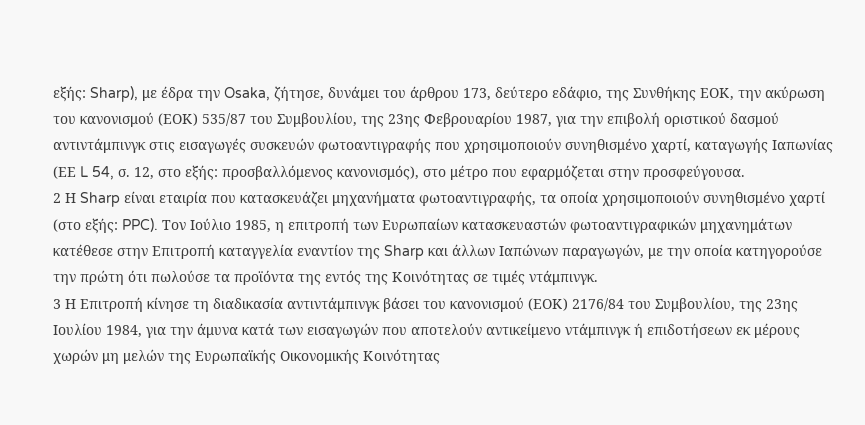εξής: Sharp), με έδρα την Osaka, ζήτησε, δυνάμει του άρθρου 173, δεύτερο εδάφιο, της Συνθήκης ΕΟΚ, την ακύρωση του κανονισμού (ΕΟΚ) 535/87 του Συμβουλίου, της 23ης Φεβρουαρίου 1987, για την επιβολή οριστικού δασμού αντιντάμπινγκ στις εισαγωγές συσκευών φωτοαντιγραφής που χρησιμοποιούν συνηθισμένο χαρτί, καταγωγής Ιαπωνίας (ΕΕ L 54, σ. 12, στο εξής: προσβαλλόμενος κανονισμός), στο μέτρο που εφαρμόζεται στην προσφεύγουσα.
2 Η Sharp είναι εταιρία που κατασκευάζει μηχανήματα φωτοαντιγραφής, τα οποία χρησιμοποιούν συνηθισμένο χαρτί (στο εξής: PPC). Τον Ιούλιο 1985, η επιτροπή των Ευρωπαίων κατασκευαστών φωτοαντιγραφικών μηχανημάτων κατέθεσε στην Επιτροπή καταγγελία εναντίον της Sharp και άλλων Ιαπώνων παραγωγών, με την οποία κατηγορούσε την πρώτη ότι πωλούσε τα προϊόντα της εντός της Κοινότητας σε τιμές ντάμπινγκ.
3 Η Επιτροπή κίνησε τη διαδικασία αντιντάμπινγκ βάσει του κανονισμού (ΕΟΚ) 2176/84 του Συμβουλίου, της 23ης Ιουλίου 1984, για την άμυνα κατά των εισαγωγών που αποτελούν αντικείμενο ντάμπινγκ ή επιδοτήσεων εκ μέρους χωρών μη μελών της Ευρωπαϊκής Οικονομικής Κοινότητας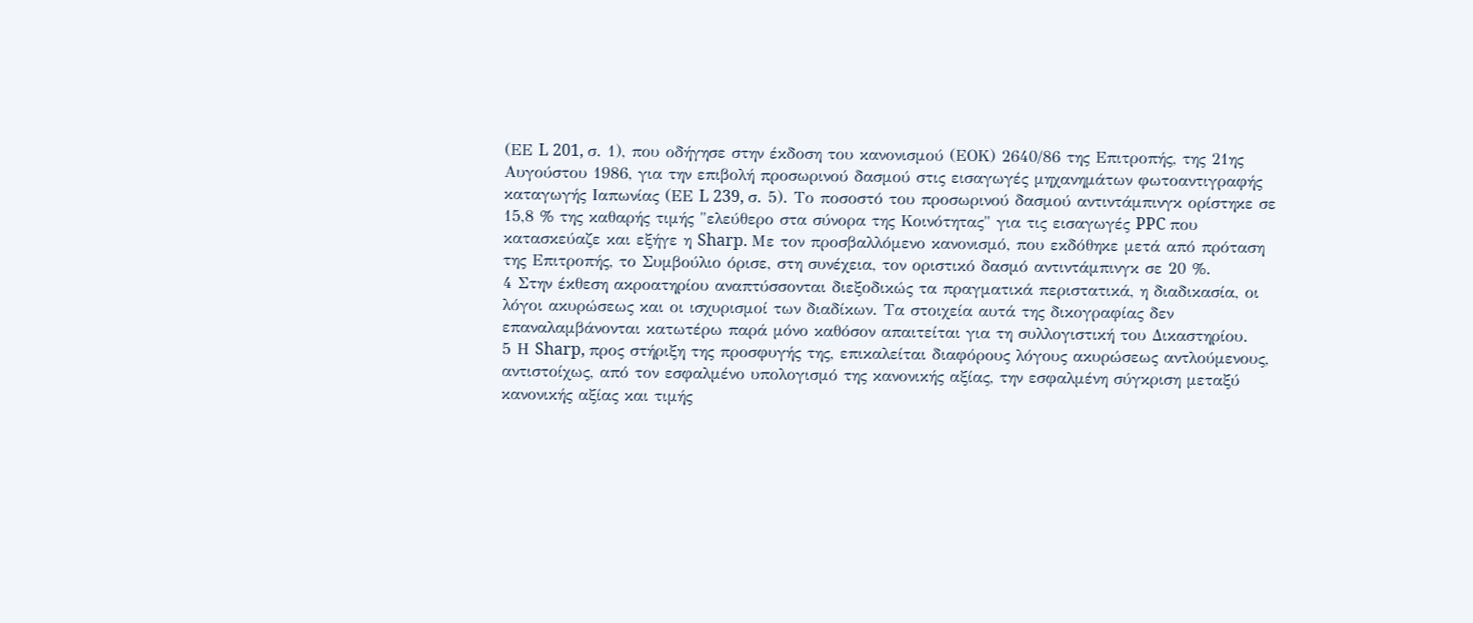(ΕΕ L 201, σ. 1), που οδήγησε στην έκδοση του κανονισμού (ΕΟΚ) 2640/86 της Επιτροπής, της 21ης Αυγούστου 1986, για την επιβολή προσωρινού δασμού στις εισαγωγές μηχανημάτων φωτοαντιγραφής καταγωγής Ιαπωνίας (ΕΕ L 239, σ. 5). Το ποσοστό του προσωρινού δασμού αντιντάμπινγκ ορίστηκε σε 15,8 % της καθαρής τιμής "ελεύθερο στα σύνορα της Κοινότητας" για τις εισαγωγές PPC που κατασκεύαζε και εξήγε η Sharp. Με τον προσβαλλόμενο κανονισμό, που εκδόθηκε μετά από πρόταση της Επιτροπής, το Συμβούλιο όρισε, στη συνέχεια, τον οριστικό δασμό αντιντάμπινγκ σε 20 %.
4 Στην έκθεση ακροατηρίου αναπτύσσονται διεξοδικώς τα πραγματικά περιστατικά, η διαδικασία, οι λόγοι ακυρώσεως και οι ισχυρισμοί των διαδίκων. Τα στοιχεία αυτά της δικογραφίας δεν επαναλαμβάνονται κατωτέρω παρά μόνο καθόσον απαιτείται για τη συλλογιστική του Δικαστηρίου.
5 Η Sharp, προς στήριξη της προσφυγής της, επικαλείται διαφόρους λόγους ακυρώσεως αντλούμενους, αντιστοίχως, από τον εσφαλμένο υπολογισμό της κανονικής αξίας, την εσφαλμένη σύγκριση μεταξύ κανονικής αξίας και τιμής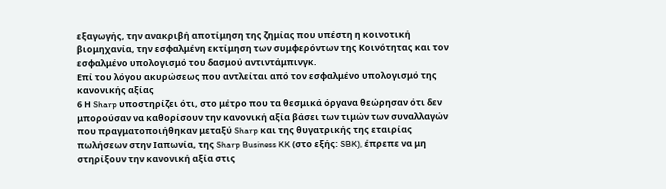εξαγωγής, την ανακριβή αποτίμηση της ζημίας που υπέστη η κοινοτική βιομηχανία, την εσφαλμένη εκτίμηση των συμφερόντων της Κοινότητας και τον εσφαλμένο υπολογισμό του δασμού αντιντάμπινγκ.
Επί του λόγου ακυρώσεως που αντλείται από τον εσφαλμένο υπολογισμό της κανονικής αξίας
6 Η Sharp υποστηρίζει ότι, στο μέτρο που τα θεσμικά όργανα θεώρησαν ότι δεν μπορούσαν να καθορίσουν την κανονική αξία βάσει των τιμών των συναλλαγών που πραγματοποιήθηκαν μεταξύ Sharp και της θυγατρικής της εταιρίας πωλήσεων στην Ιαπωνία, της Sharp Business KK (στο εξής: SBK), έπρεπε να μη στηρίξουν την κανονική αξία στις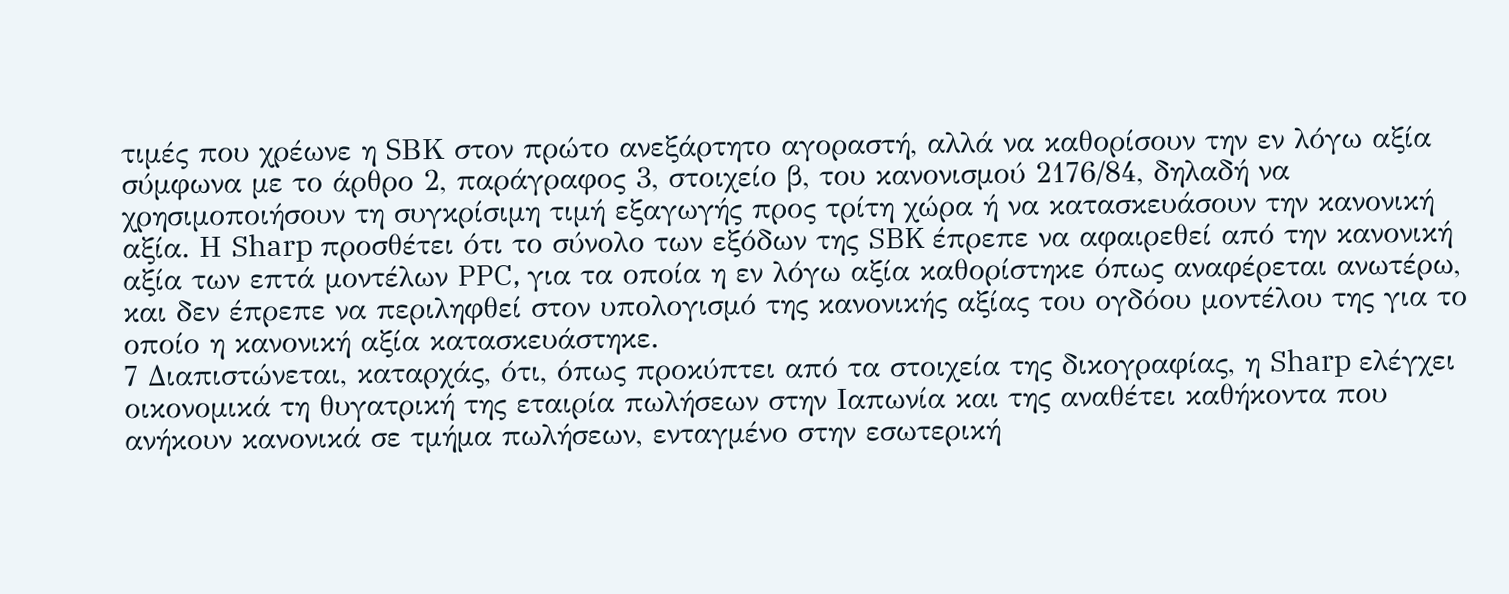τιμές που χρέωνε η SBΚ στον πρώτο ανεξάρτητο αγοραστή, αλλά να καθορίσουν την εν λόγω αξία σύμφωνα με το άρθρο 2, παράγραφος 3, στοιχείο β, του κανονισμού 2176/84, δηλαδή να χρησιμοποιήσουν τη συγκρίσιμη τιμή εξαγωγής προς τρίτη χώρα ή να κατασκευάσουν την κανονική αξία. Η Sharp προσθέτει ότι το σύνολο των εξόδων της SBK έπρεπε να αφαιρεθεί από την κανονική αξία των επτά μοντέλων PPC, για τα οποία η εν λόγω αξία καθορίστηκε όπως αναφέρεται ανωτέρω, και δεν έπρεπε να περιληφθεί στον υπολογισμό της κανονικής αξίας του ογδόου μοντέλου της για το οποίο η κανονική αξία κατασκευάστηκε.
7 Διαπιστώνεται, καταρχάς, ότι, όπως προκύπτει από τα στοιχεία της δικογραφίας, η Sharp ελέγχει οικονομικά τη θυγατρική της εταιρία πωλήσεων στην Ιαπωνία και της αναθέτει καθήκοντα που ανήκουν κανονικά σε τμήμα πωλήσεων, ενταγμένο στην εσωτερική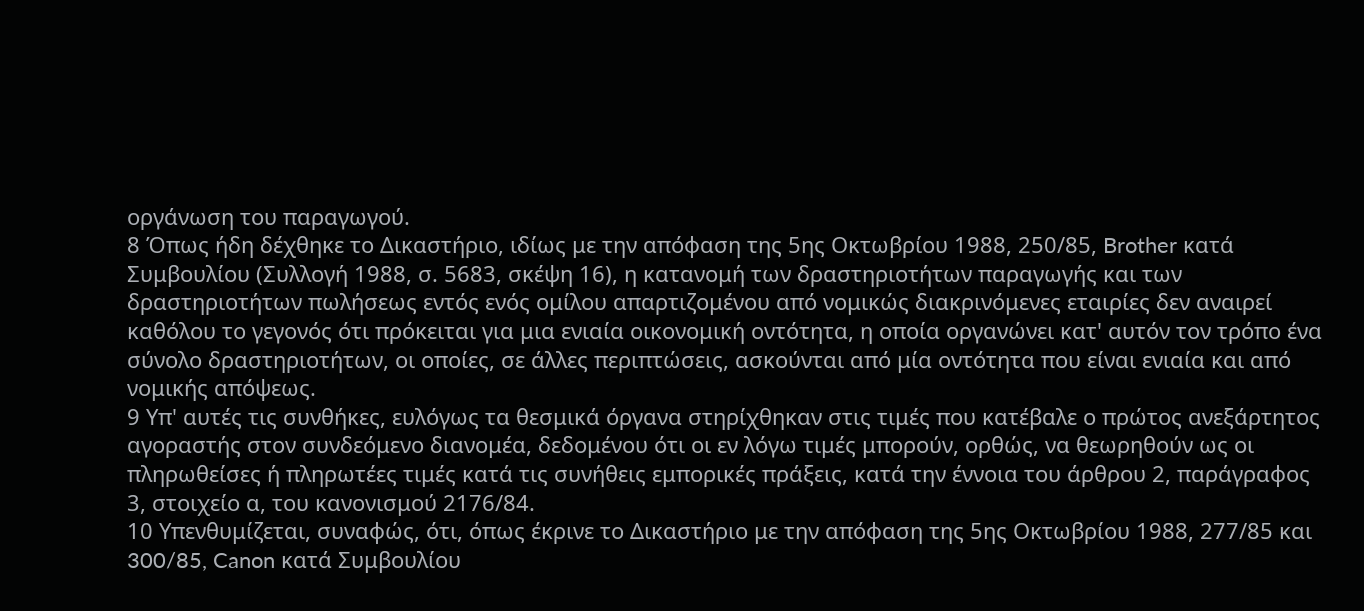οργάνωση του παραγωγού.
8 Όπως ήδη δέχθηκε το Δικαστήριο, ιδίως με την απόφαση της 5ης Οκτωβρίου 1988, 250/85, Brother κατά Συμβουλίου (Συλλογή 1988, σ. 5683, σκέψη 16), η κατανομή των δραστηριοτήτων παραγωγής και των δραστηριοτήτων πωλήσεως εντός ενός ομίλου απαρτιζομένου από νομικώς διακρινόμενες εταιρίες δεν αναιρεί καθόλου το γεγονός ότι πρόκειται για μια ενιαία οικονομική οντότητα, η οποία οργανώνει κατ' αυτόν τον τρόπο ένα σύνολο δραστηριοτήτων, οι οποίες, σε άλλες περιπτώσεις, ασκούνται από μία οντότητα που είναι ενιαία και από νομικής απόψεως.
9 Υπ' αυτές τις συνθήκες, ευλόγως τα θεσμικά όργανα στηρίχθηκαν στις τιμές που κατέβαλε ο πρώτος ανεξάρτητος αγοραστής στον συνδεόμενο διανομέα, δεδομένου ότι οι εν λόγω τιμές μπορούν, ορθώς, να θεωρηθούν ως οι πληρωθείσες ή πληρωτέες τιμές κατά τις συνήθεις εμπορικές πράξεις, κατά την έννοια του άρθρου 2, παράγραφος 3, στοιχείο α, του κανονισμού 2176/84.
10 Υπενθυμίζεται, συναφώς, ότι, όπως έκρινε το Δικαστήριο με την απόφαση της 5ης Οκτωβρίου 1988, 277/85 και 300/85, Canon κατά Συμβουλίου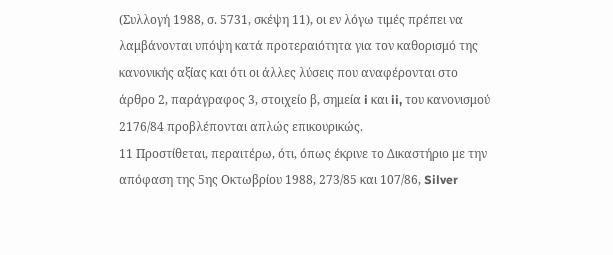(Συλλογή 1988, σ. 5731, σκέψη 11), οι εν λόγω τιμές πρέπει να λαμβάνονται υπόψη κατά προτεραιότητα για τον καθορισμό της κανονικής αξίας και ότι οι άλλες λύσεις που αναφέρονται στο άρθρο 2, παράγραφος 3, στοιχείο β, σημεία i και ii, του κανονισμού 2176/84 προβλέπονται απλώς επικουρικώς.
11 Προστίθεται, περαιτέρω, ότι, όπως έκρινε το Δικαστήριο με την απόφαση της 5ης Οκτωβρίου 1988, 273/85 και 107/86, Silver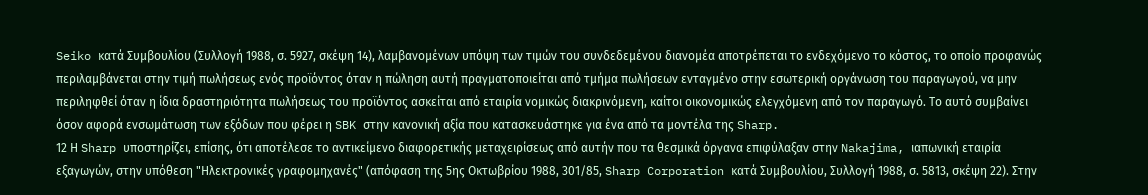Seiko κατά Συμβουλίου (Συλλογή 1988, σ. 5927, σκέψη 14), λαμβανομένων υπόψη των τιμών του συνδεδεμένου διανομέα αποτρέπεται το ενδεχόμενο το κόστος, το οποίο προφανώς περιλαμβάνεται στην τιμή πωλήσεως ενός προϊόντος όταν η πώληση αυτή πραγματοποιείται από τμήμα πωλήσεων ενταγμένο στην εσωτερική οργάνωση του παραγωγού, να μην περιληφθεί όταν η ίδια δραστηριότητα πωλήσεως του προϊόντος ασκείται από εταιρία νομικώς διακρινόμενη, καίτοι οικονομικώς ελεγχόμενη από τον παραγωγό. Το αυτό συμβαίνει όσον αφορά ενσωμάτωση των εξόδων που φέρει η SBK στην κανονική αξία που κατασκευάστηκε για ένα από τα μοντέλα της Sharp.
12 Η Sharp υποστηρίζει, επίσης, ότι αποτέλεσε το αντικείμενο διαφορετικής μεταχειρίσεως από αυτήν που τα θεσμικά όργανα επιφύλαξαν στην Nakajima, ιαπωνική εταιρία εξαγωγών, στην υπόθεση "Ηλεκτρονικές γραφομηχανές" (απόφαση της 5ης Οκτωβρίου 1988, 301/85, Sharp Corporation κατά Συμβουλίου, Συλλογή 1988, σ. 5813, σκέψη 22). Στην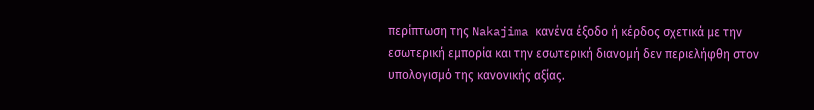περίπτωση της Nakajima κανένα έξοδο ή κέρδος σχετικά με την εσωτερική εμπορία και την εσωτερική διανομή δεν περιελήφθη στον υπολογισμό της κανονικής αξίας.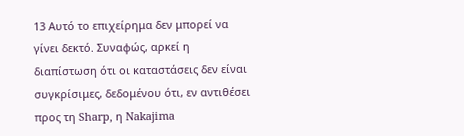13 Αυτό το επιχείρημα δεν μπορεί να γίνει δεκτό. Συναφώς, αρκεί η διαπίστωση ότι οι καταστάσεις δεν είναι συγκρίσιμες, δεδομένου ότι, εν αντιθέσει προς τη Sharp, η Nakajima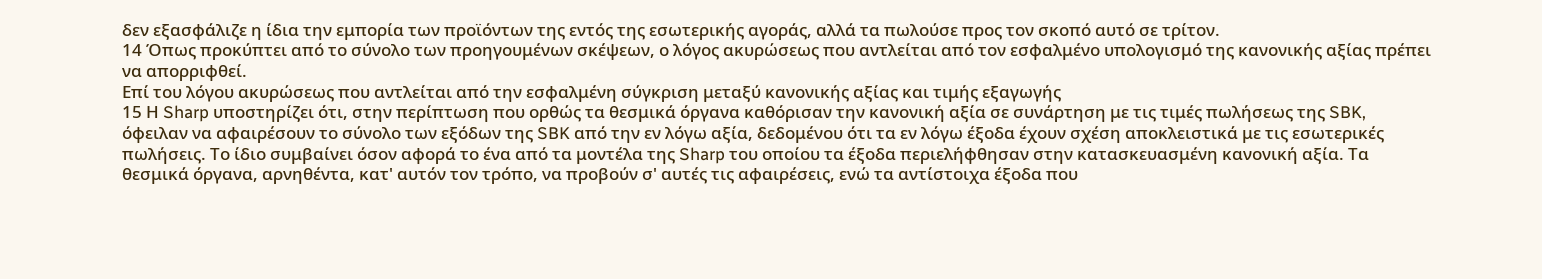δεν εξασφάλιζε η ίδια την εμπορία των προϊόντων της εντός της εσωτερικής αγοράς, αλλά τα πωλούσε προς τον σκοπό αυτό σε τρίτον.
14 Όπως προκύπτει από το σύνολο των προηγουμένων σκέψεων, ο λόγος ακυρώσεως που αντλείται από τον εσφαλμένο υπολογισμό της κανονικής αξίας πρέπει να απορριφθεί.
Επί του λόγου ακυρώσεως που αντλείται από την εσφαλμένη σύγκριση μεταξύ κανονικής αξίας και τιμής εξαγωγής
15 Η Sharp υποστηρίζει ότι, στην περίπτωση που ορθώς τα θεσμικά όργανα καθόρισαν την κανονική αξία σε συνάρτηση με τις τιμές πωλήσεως της SBK, όφειλαν να αφαιρέσουν το σύνολο των εξόδων της SBK από την εν λόγω αξία, δεδομένου ότι τα εν λόγω έξοδα έχουν σχέση αποκλειστικά με τις εσωτερικές πωλήσεις. Το ίδιο συμβαίνει όσον αφορά το ένα από τα μοντέλα της Sharp του οποίου τα έξοδα περιελήφθησαν στην κατασκευασμένη κανονική αξία. Τα θεσμικά όργανα, αρνηθέντα, κατ' αυτόν τον τρόπο, να προβούν σ' αυτές τις αφαιρέσεις, ενώ τα αντίστοιχα έξοδα που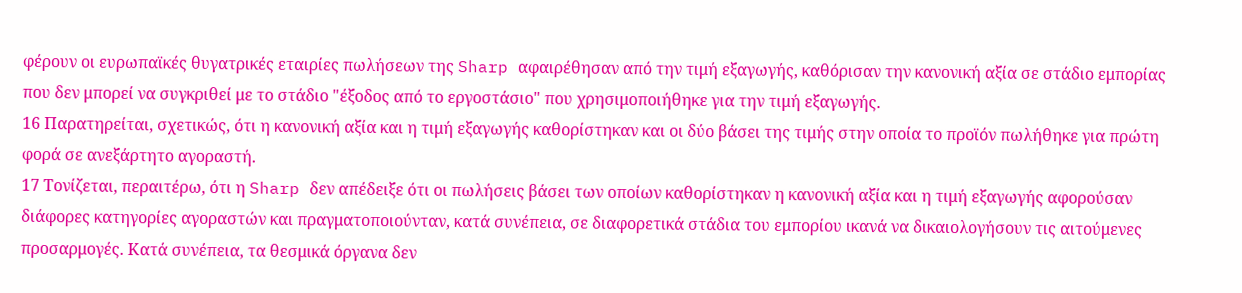φέρουν οι ευρωπαϊκές θυγατρικές εταιρίες πωλήσεων της Sharp αφαιρέθησαν από την τιμή εξαγωγής, καθόρισαν την κανονική αξία σε στάδιο εμπορίας που δεν μπορεί να συγκριθεί με το στάδιο "έξοδος από το εργοστάσιο" που χρησιμοποιήθηκε για την τιμή εξαγωγής.
16 Παρατηρείται, σχετικώς, ότι η κανονική αξία και η τιμή εξαγωγής καθορίστηκαν και οι δύο βάσει της τιμής στην οποία το προϊόν πωλήθηκε για πρώτη φορά σε ανεξάρτητο αγοραστή.
17 Τονίζεται, περαιτέρω, ότι η Sharp δεν απέδειξε ότι οι πωλήσεις βάσει των οποίων καθορίστηκαν η κανονική αξία και η τιμή εξαγωγής αφορούσαν διάφορες κατηγορίες αγοραστών και πραγματοποιούνταν, κατά συνέπεια, σε διαφορετικά στάδια του εμπορίου ικανά να δικαιολογήσουν τις αιτούμενες προσαρμογές. Κατά συνέπεια, τα θεσμικά όργανα δεν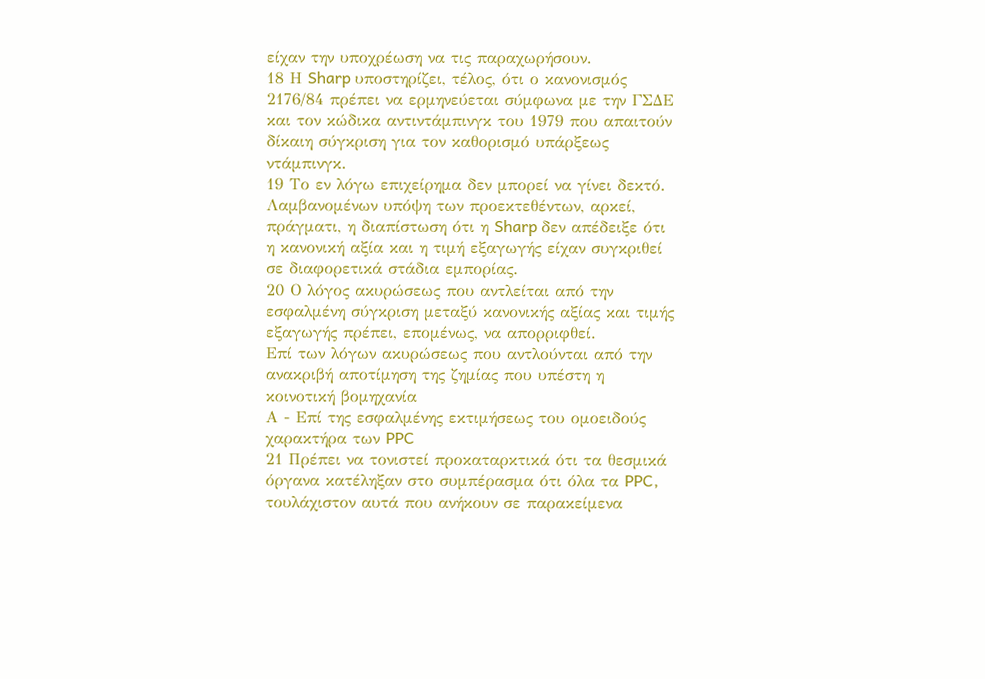είχαν την υποχρέωση να τις παραχωρήσουν.
18 Η Sharp υποστηρίζει, τέλος, ότι ο κανονισμός 2176/84 πρέπει να ερμηνεύεται σύμφωνα με την ΓΣΔΕ και τον κώδικα αντιντάμπινγκ του 1979 που απαιτούν δίκαιη σύγκριση για τον καθορισμό υπάρξεως ντάμπινγκ.
19 Το εν λόγω επιχείρημα δεν μπορεί να γίνει δεκτό. Λαμβανομένων υπόψη των προεκτεθέντων, αρκεί, πράγματι, η διαπίστωση ότι η Sharp δεν απέδειξε ότι η κανονική αξία και η τιμή εξαγωγής είχαν συγκριθεί σε διαφορετικά στάδια εμπορίας.
20 Ο λόγος ακυρώσεως που αντλείται από την εσφαλμένη σύγκριση μεταξύ κανονικής αξίας και τιμής εξαγωγής πρέπει, επομένως, να απορριφθεί.
Επί των λόγων ακυρώσεως που αντλούνται από την ανακριβή αποτίμηση της ζημίας που υπέστη η κοινοτική βομηχανία
Α - Επί της εσφαλμένης εκτιμήσεως του ομοειδούς χαρακτήρα των PPC
21 Πρέπει να τονιστεί προκαταρκτικά ότι τα θεσμικά όργανα κατέληξαν στο συμπέρασμα ότι όλα τα PPC, τουλάχιστον αυτά που ανήκουν σε παρακείμενα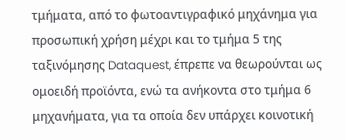τμήματα, από το φωτοαντιγραφικό μηχάνημα για προσωπική χρήση μέχρι και το τμήμα 5 της ταξινόμησης Dataquest, έπρεπε να θεωρούνται ως ομοειδή προϊόντα, ενώ τα ανήκοντα στο τμήμα 6 μηχανήματα, για τα οποία δεν υπάρχει κοινοτική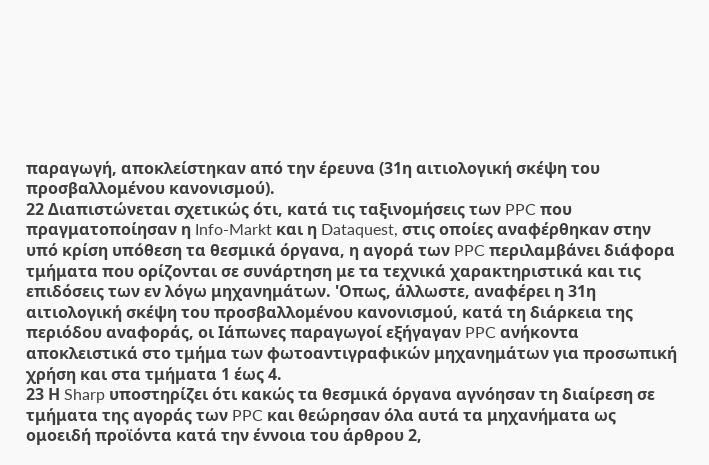παραγωγή, αποκλείστηκαν από την έρευνα (31η αιτιολογική σκέψη του προσβαλλομένου κανονισμού).
22 Διαπιστώνεται σχετικώς ότι, κατά τις ταξινομήσεις των PPC που πραγματοποίησαν η Info-Markt και η Dataquest, στις οποίες αναφέρθηκαν στην υπό κρίση υπόθεση τα θεσμικά όργανα, η αγορά των PPC περιλαμβάνει διάφορα τμήματα που ορίζονται σε συνάρτηση με τα τεχνικά χαρακτηριστικά και τις επιδόσεις των εν λόγω μηχανημάτων. 'Οπως, άλλωστε, αναφέρει η 31η αιτιολογική σκέψη του προσβαλλομένου κανονισμού, κατά τη διάρκεια της περιόδου αναφοράς, οι Ιάπωνες παραγωγοί εξήγαγαν PPC ανήκοντα αποκλειστικά στο τμήμα των φωτοαντιγραφικών μηχανημάτων για προσωπική χρήση και στα τμήματα 1 έως 4.
23 Η Sharp υποστηρίζει ότι κακώς τα θεσμικά όργανα αγνόησαν τη διαίρεση σε τμήματα της αγοράς των PPC και θεώρησαν όλα αυτά τα μηχανήματα ως ομοειδή προϊόντα κατά την έννοια του άρθρου 2,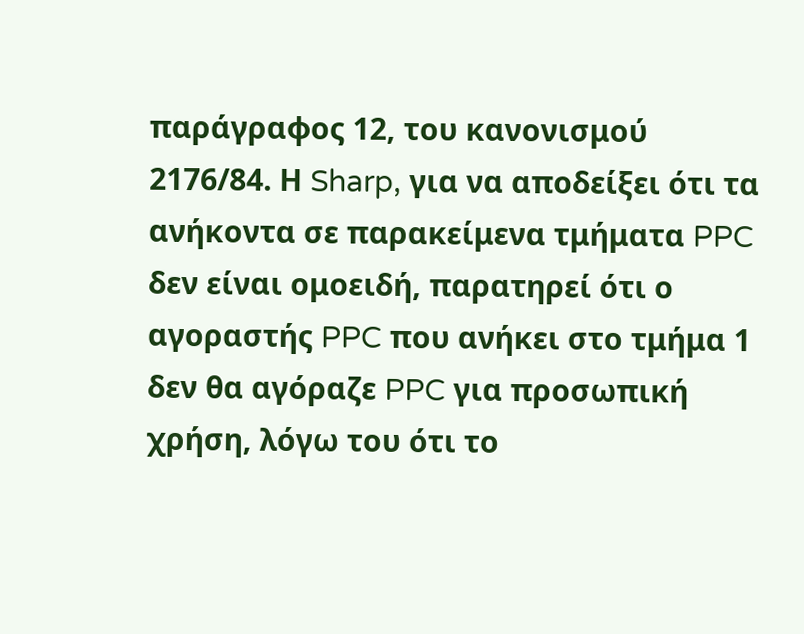παράγραφος 12, του κανονισμού 2176/84. Η Sharp, για να αποδείξει ότι τα ανήκοντα σε παρακείμενα τμήματα PPC δεν είναι ομοειδή, παρατηρεί ότι ο αγοραστής PPC που ανήκει στο τμήμα 1 δεν θα αγόραζε PPC για προσωπική χρήση, λόγω του ότι το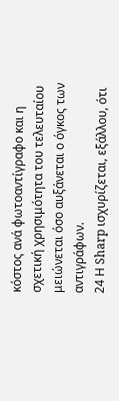κόστος ανά φωτοαντίγραφο και η σχετική χρησιμότητα του τελευταίου μειώνεται όσο αυξάνεται ο όγκος των αντιγράφων.
24 Η Sharp ισχυρίζεται, εξάλλου, ότι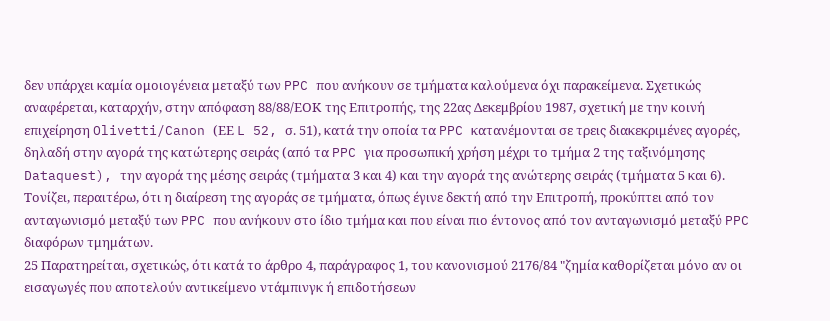δεν υπάρχει καμία ομοιογένεια μεταξύ των PPC που ανήκουν σε τμήματα καλούμενα όχι παρακείμενα. Σχετικώς αναφέρεται, καταρχήν, στην απόφαση 88/88/ΕΟΚ της Επιτροπής, της 22ας Δεκεμβρίου 1987, σχετική με την κοινή επιχείρηση Olivetti/Canon (ΕΕ L 52, σ. 51), κατά την οποία τα PPC κατανέμονται σε τρεις διακεκριμένες αγορές, δηλαδή στην αγορά της κατώτερης σειράς (από τα PPC για προσωπική χρήση μέχρι το τμήμα 2 της ταξινόμησης Dataquest), την αγορά της μέσης σειράς (τμήματα 3 και 4) και την αγορά της ανώτερης σειράς (τμήματα 5 και 6). Τονίζει, περαιτέρω, ότι η διαίρεση της αγοράς σε τμήματα, όπως έγινε δεκτή από την Επιτροπή, προκύπτει από τον ανταγωνισμό μεταξύ των PPC που ανήκουν στο ίδιο τμήμα και που είναι πιο έντονος από τον ανταγωνισμό μεταξύ PPC διαφόρων τμημάτων.
25 Παρατηρείται, σχετικώς, ότι κατά το άρθρο 4, παράγραφος 1, του κανονισμού 2176/84 "ζημία καθορίζεται μόνο αν οι εισαγωγές που αποτελούν αντικείμενο ντάμπινγκ ή επιδοτήσεων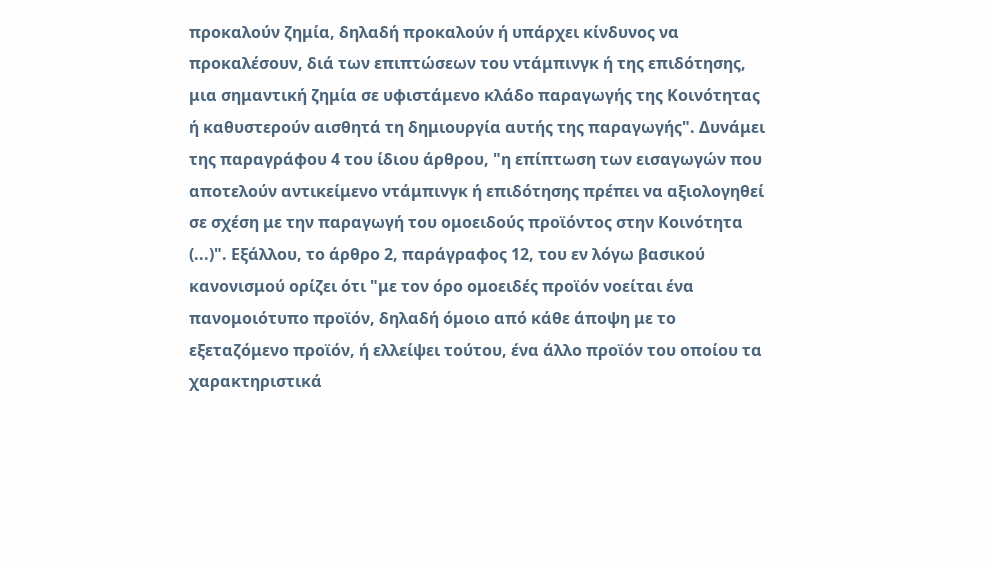προκαλούν ζημία, δηλαδή προκαλούν ή υπάρχει κίνδυνος να προκαλέσουν, διά των επιπτώσεων του ντάμπινγκ ή της επιδότησης, μια σημαντική ζημία σε υφιστάμενο κλάδο παραγωγής της Κοινότητας ή καθυστερούν αισθητά τη δημιουργία αυτής της παραγωγής". Δυνάμει της παραγράφου 4 του ίδιου άρθρου, "η επίπτωση των εισαγωγών που αποτελούν αντικείμενο ντάμπινγκ ή επιδότησης πρέπει να αξιολογηθεί σε σχέση με την παραγωγή του ομοειδούς προϊόντος στην Κοινότητα (...)". Εξάλλου, το άρθρο 2, παράγραφος 12, του εν λόγω βασικού κανονισμού ορίζει ότι "με τον όρο ομοειδές προϊόν νοείται ένα πανομοιότυπο προϊόν, δηλαδή όμοιο από κάθε άποψη με το εξεταζόμενο προϊόν, ή ελλείψει τούτου, ένα άλλο προϊόν του οποίου τα χαρακτηριστικά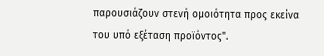παρουσιάζουν στενή ομοιότητα προς εκείνα του υπό εξέταση προϊόντος".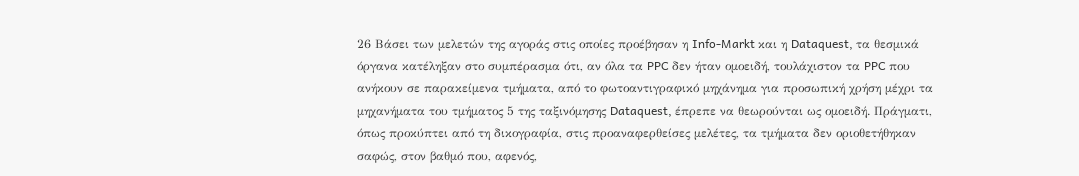26 Βάσει των μελετών της αγοράς στις οποίες προέβησαν η Info-Markt και η Dataquest, τα θεσμικά όργανα κατέληξαν στο συμπέρασμα ότι, αν όλα τα PPC δεν ήταν ομοειδή, τουλάχιστον τα PPC που ανήκουν σε παρακείμενα τμήματα, από το φωτοαντιγραφικό μηχάνημα για προσωπική χρήση μέχρι τα μηχανήματα του τμήματος 5 της ταξινόμησης Dataquest, έπρεπε να θεωρούνται ως ομοειδή. Πράγματι, όπως προκύπτει από τη δικογραφία, στις προαναφερθείσες μελέτες, τα τμήματα δεν οριοθετήθηκαν σαφώς, στον βαθμό που, αφενός,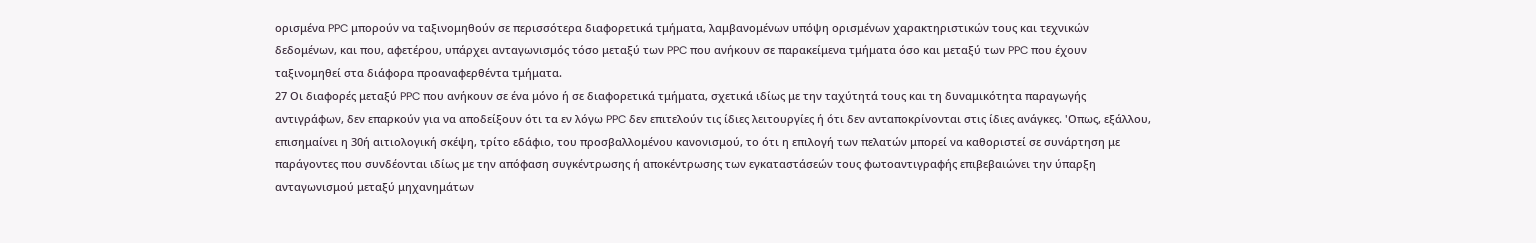ορισμένα PPC μπορούν να ταξινομηθούν σε περισσότερα διαφορετικά τμήματα, λαμβανομένων υπόψη ορισμένων χαρακτηριστικών τους και τεχνικών δεδομένων, και που, αφετέρου, υπάρχει ανταγωνισμός τόσο μεταξύ των PPC που ανήκουν σε παρακείμενα τμήματα όσο και μεταξύ των PPC που έχουν ταξινομηθεί στα διάφορα προαναφερθέντα τμήματα.
27 Οι διαφορές μεταξύ PPC που ανήκουν σε ένα μόνο ή σε διαφορετικά τμήματα, σχετικά ιδίως με την ταχύτητά τους και τη δυναμικότητα παραγωγής αντιγράφων, δεν επαρκούν για να αποδείξουν ότι τα εν λόγω PPC δεν επιτελούν τις ίδιες λειτουργίες ή ότι δεν ανταποκρίνονται στις ίδιες ανάγκες. 'Οπως, εξάλλου, επισημαίνει η 30ή αιτιολογική σκέψη, τρίτο εδάφιο, του προσβαλλομένου κανονισμού, το ότι η επιλογή των πελατών μπορεί να καθοριστεί σε συνάρτηση με παράγοντες που συνδέονται ιδίως με την απόφαση συγκέντρωσης ή αποκέντρωσης των εγκαταστάσεών τους φωτοαντιγραφής επιβεβαιώνει την ύπαρξη ανταγωνισμού μεταξύ μηχανημάτων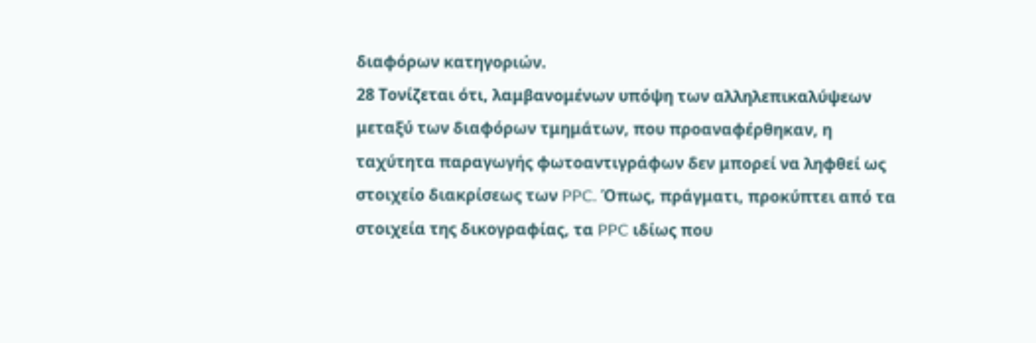διαφόρων κατηγοριών.
28 Τονίζεται ότι, λαμβανομένων υπόψη των αλληλεπικαλύψεων μεταξύ των διαφόρων τμημάτων, που προαναφέρθηκαν, η ταχύτητα παραγωγής φωτοαντιγράφων δεν μπορεί να ληφθεί ως στοιχείο διακρίσεως των PPC. Όπως, πράγματι, προκύπτει από τα στοιχεία της δικογραφίας, τα PPC ιδίως που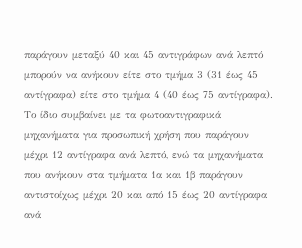παράγουν μεταξύ 40 και 45 αντιγράφων ανά λεπτό μπορούν να ανήκουν είτε στο τμήμα 3 (31 έως 45 αντίγραφα) είτε στο τμήμα 4 (40 έως 75 αντίγραφα). Το ίδιο συμβαίνει με τα φωτοαντιγραφικά μηχανήματα για προσωπική χρήση που παράγουν μέχρι 12 αντίγραφα ανά λεπτό, ενώ τα μηχανήματα που ανήκουν στα τμήματα 1α και 1β παράγουν αντιστοίχως μέχρι 20 και από 15 έως 20 αντίγραφα ανά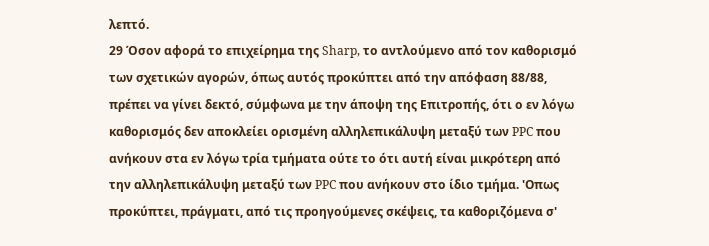λεπτό.
29 Όσον αφορά το επιχείρημα της Sharp, το αντλούμενο από τον καθορισμό των σχετικών αγορών, όπως αυτός προκύπτει από την απόφαση 88/88, πρέπει να γίνει δεκτό, σύμφωνα με την άποψη της Επιτροπής, ότι ο εν λόγω καθορισμός δεν αποκλείει ορισμένη αλληλεπικάλυψη μεταξύ των PPC που ανήκουν στα εν λόγω τρία τμήματα ούτε το ότι αυτή είναι μικρότερη από την αλληλεπικάλυψη μεταξύ των PPC που ανήκουν στο ίδιο τμήμα. 'Οπως προκύπτει, πράγματι, από τις προηγούμενες σκέψεις, τα καθοριζόμενα σ'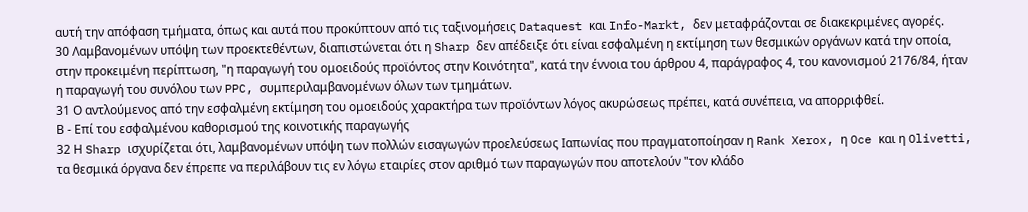αυτή την απόφαση τμήματα, όπως και αυτά που προκύπτουν από τις ταξινομήσεις Dataquest και Info-Markt, δεν μεταφράζονται σε διακεκριμένες αγορές.
30 Λαμβανομένων υπόψη των προεκτεθέντων, διαπιστώνεται ότι η Sharp δεν απέδειξε ότι είναι εσφαλμένη η εκτίμηση των θεσμικών οργάνων κατά την οποία, στην προκειμένη περίπτωση, "η παραγωγή του ομοειδούς προϊόντος στην Κοινότητα", κατά την έννοια του άρθρου 4, παράγραφος 4, του κανονισμού 2176/84, ήταν η παραγωγή του συνόλου των PPC, συμπεριλαμβανομένων όλων των τμημάτων.
31 Ο αντλούμενος από την εσφαλμένη εκτίμηση του ομοειδούς χαρακτήρα των προϊόντων λόγος ακυρώσεως πρέπει, κατά συνέπεια, να απορριφθεί.
Β - Επί του εσφαλμένου καθορισμού της κοινοτικής παραγωγής
32 Η Sharp ισχυρίζεται ότι, λαμβανομένων υπόψη των πολλών εισαγωγών προελεύσεως Ιαπωνίας που πραγματοποίησαν η Rank Xerox, η Oce και η Olivetti, τα θεσμικά όργανα δεν έπρεπε να περιλάβουν τις εν λόγω εταιρίες στον αριθμό των παραγωγών που αποτελούν "τον κλάδο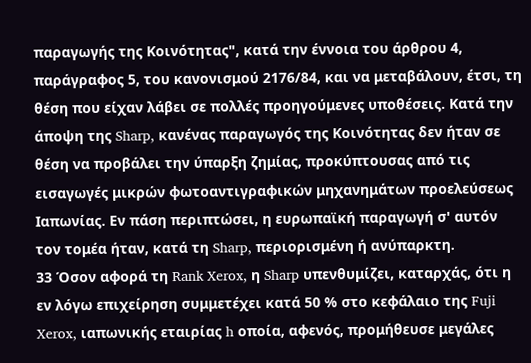παραγωγής της Κοινότητας", κατά την έννοια του άρθρου 4, παράγραφος 5, του κανονισμού 2176/84, και να μεταβάλουν, έτσι, τη θέση που είχαν λάβει σε πολλές προηγούμενες υποθέσεις. Κατά την άποψη της Sharp, κανένας παραγωγός της Κοινότητας δεν ήταν σε θέση να προβάλει την ύπαρξη ζημίας, προκύπτουσας από τις εισαγωγές μικρών φωτοαντιγραφικών μηχανημάτων προελεύσεως Ιαπωνίας. Εν πάση περιπτώσει, η ευρωπαϊκή παραγωγή σ' αυτόν τον τομέα ήταν, κατά τη Sharp, περιορισμένη ή ανύπαρκτη.
33 Όσον αφορά τη Rank Xerox, η Sharp υπενθυμίζει, καταρχάς, ότι η εν λόγω επιχείρηση συμμετέχει κατά 50 % στο κεφάλαιο της Fuji Xerox, ιαπωνικής εταιρίας h οποία, αφενός, προμήθευσε μεγάλες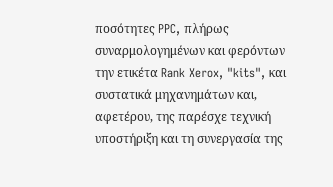ποσότητες PPC, πλήρως συναρμολογημένων και φερόντων την ετικέτα Rank Xerox, "kits", και συστατικά μηχανημάτων και, αφετέρου, της παρέσχε τεχνική υποστήριξη και τη συνεργασία της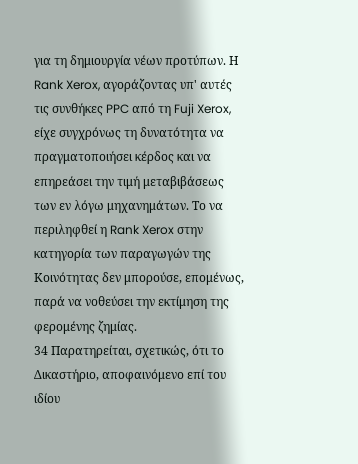για τη δημιουργία νέων προτύπων. Η Rank Xerox, αγοράζοντας υπ' αυτές τις συνθήκες PPC από τη Fuji Xerox, είχε συγχρόνως τη δυνατότητα να πραγματοποιήσει κέρδος και να επηρεάσει την τιμή μεταβιβάσεως των εν λόγω μηχανημάτων. Το να περιληφθεί η Rank Xerox στην κατηγορία των παραγωγών της Κοινότητας δεν μπορούσε, επομένως, παρά να νοθεύσει την εκτίμηση της φερομένης ζημίας.
34 Παρατηρείται, σχετικώς, ότι το Δικαστήριο, αποφαινόμενο επί του ιδίου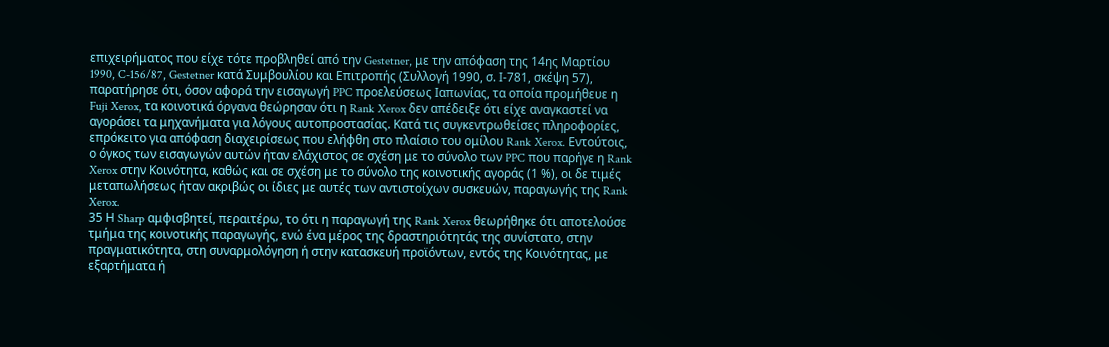επιχειρήματος που είχε τότε προβληθεί από την Gestetner, με την απόφαση της 14ης Μαρτίου 1990, C-156/87, Gestetner κατά Συμβουλίου και Επιτροπής (Συλλογή 1990, σ. Ι-781, σκέψη 57), παρατήρησε ότι, όσον αφορά την εισαγωγή PPC προελεύσεως Ιαπωνίας, τα οποία προμήθευε η Fuji Xerox, τα κοινοτικά όργανα θεώρησαν ότι η Rank Xerox δεν απέδειξε ότι είχε αναγκαστεί να αγοράσει τα μηχανήματα για λόγους αυτοπροστασίας. Κατά τις συγκεντρωθείσες πληροφορίες, επρόκειτο για απόφαση διαχειρίσεως που ελήφθη στο πλαίσιο του ομίλου Rank Xerox. Εντούτοις, ο όγκος των εισαγωγών αυτών ήταν ελάχιστος σε σχέση με το σύνολο των PPC που παρήγε η Rank Xerox στην Κοινότητα, καθώς και σε σχέση με το σύνολο της κοινοτικής αγοράς (1 %), οι δε τιμές μεταπωλήσεως ήταν ακριβώς οι ίδιες με αυτές των αντιστοίχων συσκευών, παραγωγής της Rank Xerox.
35 Η Sharp αμφισβητεί, περαιτέρω, το ότι η παραγωγή της Rank Xerox θεωρήθηκε ότι αποτελούσε τμήμα της κοινοτικής παραγωγής, ενώ ένα μέρος της δραστηριότητάς της συνίστατο, στην πραγματικότητα, στη συναρμολόγηση ή στην κατασκευή προϊόντων, εντός της Κοινότητας, με εξαρτήματα ή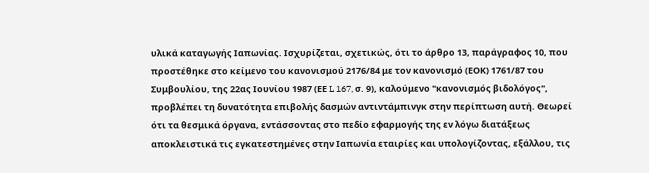υλικά καταγωγής Ιαπωνίας. Ισχυρίζεται, σχετικώς, ότι το άρθρο 13, παράγραφος 10, που προστέθηκε στο κείμενο του κανονισμού 2176/84 με τον κανονισμό (ΕΟΚ) 1761/87 του Συμβουλίου, της 22ας Ιουνίου 1987 (ΕΕ L 167, σ. 9), καλούμενο "κανονισμός βιδολόγος", προβλέπει τη δυνατότητα επιβολής δασμών αντιντάμπινγκ στην περίπτωση αυτή. Θεωρεί ότι τα θεσμικά όργανα, εντάσσοντας στο πεδίο εφαρμογής της εν λόγω διατάξεως αποκλειστικά τις εγκατεστημένες στην Ιαπωνία εταιρίες και υπολογίζοντας, εξάλλου, τις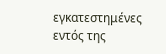εγκατεστημένες εντός της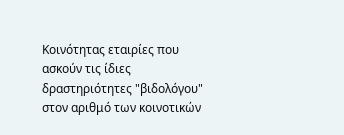Κοινότητας εταιρίες που ασκούν τις ίδιες δραστηριότητες "βιδολόγου" στον αριθμό των κοινοτικών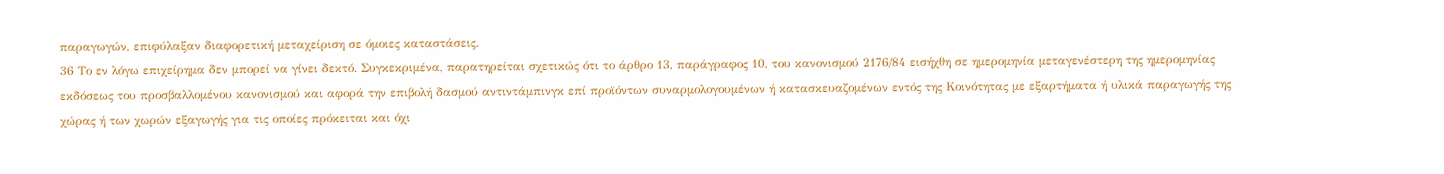παραγωγών, επιφύλαξαν διαφορετική μεταχείριση σε όμοιες καταστάσεις.
36 Το εν λόγω επιχείρημα δεν μπορεί να γίνει δεκτό. Συγκεκριμένα, παρατηρείται σχετικώς ότι το άρθρο 13, παράγραφος 10, του κανονισμού 2176/84 εισήχθη σε ημερομηνία μεταγενέστερη της ημερομηνίας εκδόσεως του προσβαλλομένου κανονισμού και αφορά την επιβολή δασμού αντιντάμπινγκ επί προϊόντων συναρμολογουμένων ή κατασκευαζομένων εντός της Κοινότητας με εξαρτήματα ή υλικά παραγωγής της χώρας ή των χωρών εξαγωγής για τις οποίες πρόκειται και όχι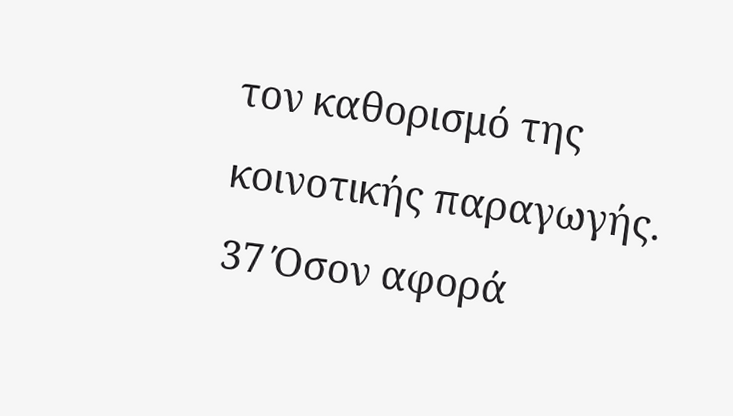τον καθορισμό της κοινοτικής παραγωγής.
37 Όσον αφορά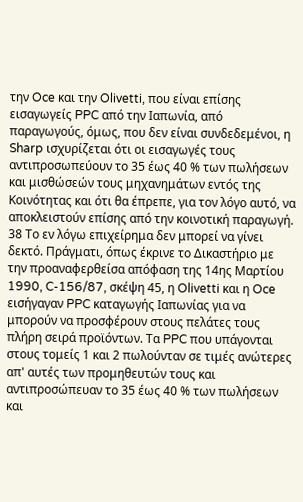την Oce και την Olivetti, που είναι επίσης εισαγωγείς PPC από την Ιαπωνία, από παραγωγούς, όμως, που δεν είναι συνδεδεμένοι, η Sharp ισχυρίζεται ότι οι εισαγωγές τους αντιπροσωπεύουν το 35 έως 40 % των πωλήσεων και μισθώσεών τους μηχανημάτων εντός της Κοινότητας και ότι θα έπρεπε, για τον λόγο αυτό, να αποκλειστούν επίσης από την κοινοτική παραγωγή.
38 Το εν λόγω επιχείρημα δεν μπορεί να γίνει δεκτό. Πράγματι, όπως έκρινε το Δικαστήριο με την προαναφερθείσα απόφαση της 14ης Μαρτίου 1990, C-156/87, σκέψη 45, η Olivetti και η Oce εισήγαγαν PPC καταγωγής Ιαπωνίας για να μπορούν να προσφέρουν στους πελάτες τους πλήρη σειρά προϊόντων. Τα PPC που υπάγονται στους τομείς 1 και 2 πωλούνταν σε τιμές ανώτερες απ' αυτές των προμηθευτών τους και αντιπροσώπευαν το 35 έως 40 % των πωλήσεων και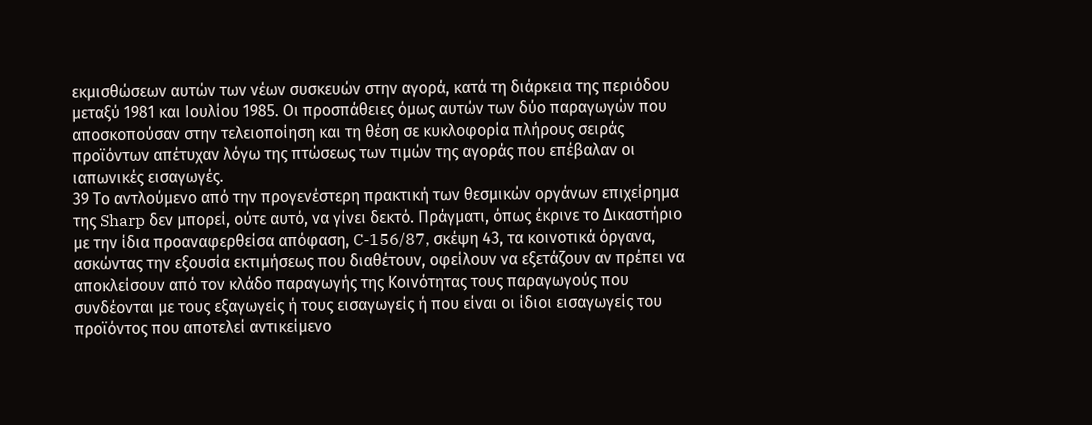εκμισθώσεων αυτών των νέων συσκευών στην αγορά, κατά τη διάρκεια της περιόδου μεταξύ 1981 και Ιουλίου 1985. Οι προσπάθειες όμως αυτών των δύο παραγωγών που αποσκοπούσαν στην τελειοποίηση και τη θέση σε κυκλοφορία πλήρους σειράς προϊόντων απέτυχαν λόγω της πτώσεως των τιμών της αγοράς που επέβαλαν οι ιαπωνικές εισαγωγές.
39 Το αντλούμενο από την προγενέστερη πρακτική των θεσμικών οργάνων επιχείρημα της Sharp δεν μπορεί, ούτε αυτό, να γίνει δεκτό. Πράγματι, όπως έκρινε το Δικαστήριο με την ίδια προαναφερθείσα απόφαση, C-156/87, σκέψη 43, τα κοινοτικά όργανα, ασκώντας την εξουσία εκτιμήσεως που διαθέτουν, οφείλουν να εξετάζουν αν πρέπει να αποκλείσουν από τον κλάδο παραγωγής της Κοινότητας τους παραγωγούς που συνδέονται με τους εξαγωγείς ή τους εισαγωγείς ή που είναι οι ίδιοι εισαγωγείς του προϊόντος που αποτελεί αντικείμενο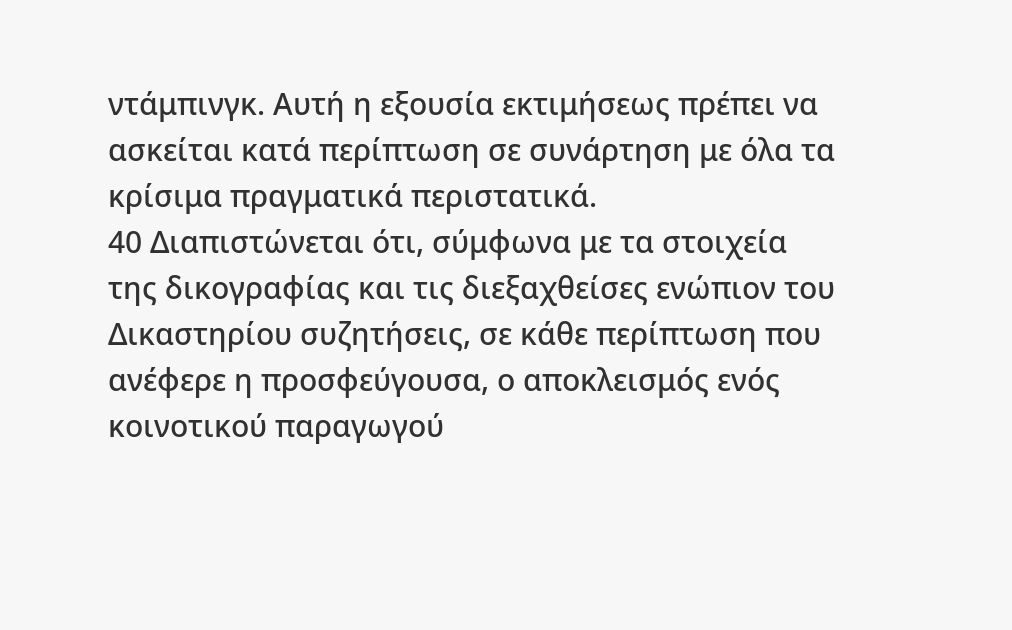ντάμπινγκ. Αυτή η εξουσία εκτιμήσεως πρέπει να ασκείται κατά περίπτωση σε συνάρτηση με όλα τα κρίσιμα πραγματικά περιστατικά.
40 Διαπιστώνεται ότι, σύμφωνα με τα στοιχεία της δικογραφίας και τις διεξαχθείσες ενώπιον του Δικαστηρίου συζητήσεις, σε κάθε περίπτωση που ανέφερε η προσφεύγουσα, ο αποκλεισμός ενός κοινοτικού παραγωγού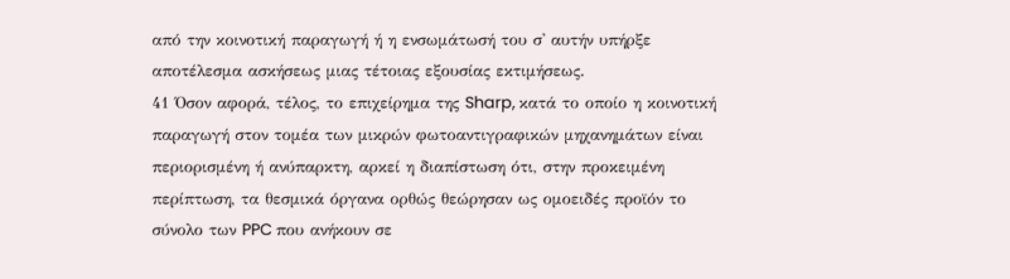από την κοινοτική παραγωγή ή η ενσωμάτωσή του σ' αυτήν υπήρξε αποτέλεσμα ασκήσεως μιας τέτοιας εξουσίας εκτιμήσεως.
41 Όσον αφορά, τέλος, το επιχείρημα της Sharp, κατά το οποίο η κοινοτική παραγωγή στον τομέα των μικρών φωτοαντιγραφικών μηχανημάτων είναι περιορισμένη ή ανύπαρκτη, αρκεί η διαπίστωση ότι, στην προκειμένη περίπτωση, τα θεσμικά όργανα ορθώς θεώρησαν ως ομοειδές προϊόν το σύνολο των PPC που ανήκουν σε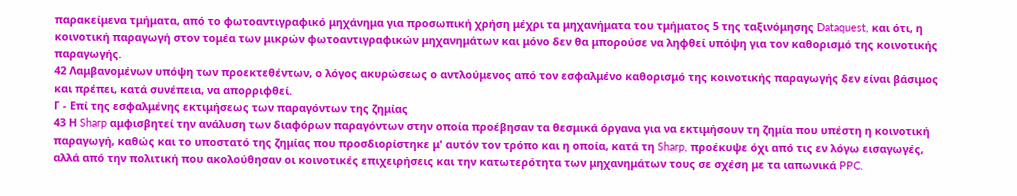παρακείμενα τμήματα, από το φωτοαντιγραφικό μηχάνημα για προσωπική χρήση μέχρι τα μηχανήματα του τμήματος 5 της ταξινόμησης Dataquest, και ότι, η κοινοτική παραγωγή στον τομέα των μικρών φωτοαντιγραφικών μηχανημάτων και μόνο δεν θα μπορούσε να ληφθεί υπόψη για τον καθορισμό της κοινοτικής παραγωγής.
42 Λαμβανομένων υπόψη των προεκτεθέντων, ο λόγος ακυρώσεως ο αντλούμενος από τον εσφαλμένο καθορισμό της κοινοτικής παραγωγής δεν είναι βάσιμος και πρέπει, κατά συνέπεια, να απορριφθεί.
Γ - Επί της εσφαλμένης εκτιμήσεως των παραγόντων της ζημίας
43 Η Sharp αμφισβητεί την ανάλυση των διαφόρων παραγόντων στην οποία προέβησαν τα θεσμικά όργανα για να εκτιμήσουν τη ζημία που υπέστη η κοινοτική παραγωγή, καθώς και το υποστατό της ζημίας που προσδιορίστηκε μ' αυτόν τον τρόπο και η οποία, κατά τη Sharp, προέκυψε όχι από τις εν λόγω εισαγωγές, αλλά από την πολιτική που ακολούθησαν οι κοινοτικές επιχειρήσεις και την κατωτερότητα των μηχανημάτων τους σε σχέση με τα ιαπωνικά PPC.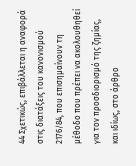44 Σχετικώς, επιβάλλεται η αναφορά στις διατάξεις του κανονισμού 2176/84, που επισημαίνουν τη μέθοδο που πρέπει να ακολουθηθεί για τον προσδιορισμό της ζημίας, και ιδίως, στο άρθρο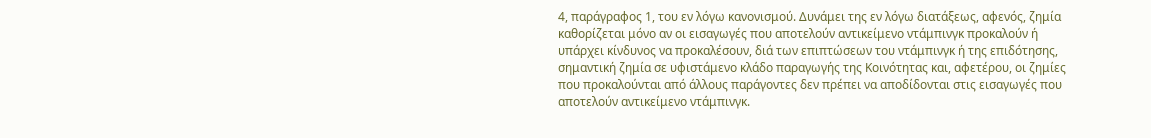4, παράγραφος 1, του εν λόγω κανονισμού. Δυνάμει της εν λόγω διατάξεως, αφενός, ζημία καθορίζεται μόνο αν οι εισαγωγές που αποτελούν αντικείμενο ντάμπινγκ προκαλούν ή υπάρχει κίνδυνος να προκαλέσουν, διά των επιπτώσεων του ντάμπινγκ ή της επιδότησης, σημαντική ζημία σε υφιστάμενο κλάδο παραγωγής της Κοινότητας και, αφετέρου, οι ζημίες που προκαλούνται από άλλους παράγοντες δεν πρέπει να αποδίδονται στις εισαγωγές που αποτελούν αντικείμενο ντάμπινγκ.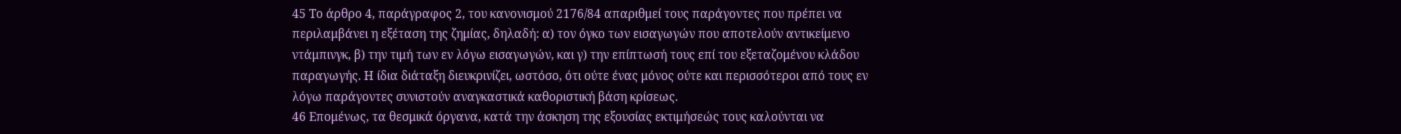45 Το άρθρο 4, παράγραφος 2, του κανονισμού 2176/84 απαριθμεί τους παράγοντες που πρέπει να περιλαμβάνει η εξέταση της ζημίας, δηλαδή: α) τον όγκο των εισαγωγών που αποτελούν αντικείμενο ντάμπινγκ, β) την τιμή των εν λόγω εισαγωγών, και γ) την επίπτωσή τους επί του εξεταζομένου κλάδου παραγωγής. Η ίδια διάταξη διευκρινίζει, ωστόσο, ότι ούτε ένας μόνος ούτε και περισσότεροι από τους εν λόγω παράγοντες συνιστούν αναγκαστικά καθοριστική βάση κρίσεως.
46 Επομένως, τα θεσμικά όργανα, κατά την άσκηση της εξουσίας εκτιμήσεώς τους καλούνται να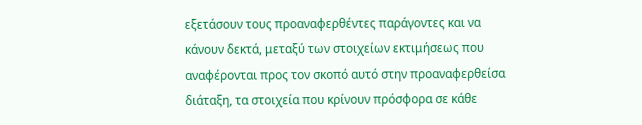εξετάσουν τους προαναφερθέντες παράγοντες και να κάνουν δεκτά, μεταξύ των στοιχείων εκτιμήσεως που αναφέρονται προς τον σκοπό αυτό στην προαναφερθείσα διάταξη, τα στοιχεία που κρίνουν πρόσφορα σε κάθε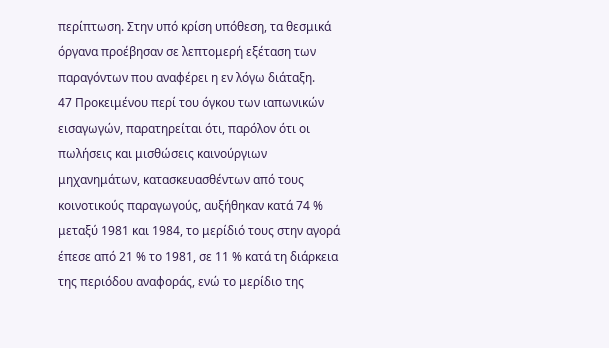περίπτωση. Στην υπό κρίση υπόθεση, τα θεσμικά όργανα προέβησαν σε λεπτομερή εξέταση των παραγόντων που αναφέρει η εν λόγω διάταξη.
47 Προκειμένου περί του όγκου των ιαπωνικών εισαγωγών, παρατηρείται ότι, παρόλον ότι οι πωλήσεις και μισθώσεις καινούργιων μηχανημάτων, κατασκευασθέντων από τους κοινοτικούς παραγωγούς, αυξήθηκαν κατά 74 % μεταξύ 1981 και 1984, το μερίδιό τους στην αγορά έπεσε από 21 % το 1981, σε 11 % κατά τη διάρκεια της περιόδου αναφοράς, ενώ το μερίδιο της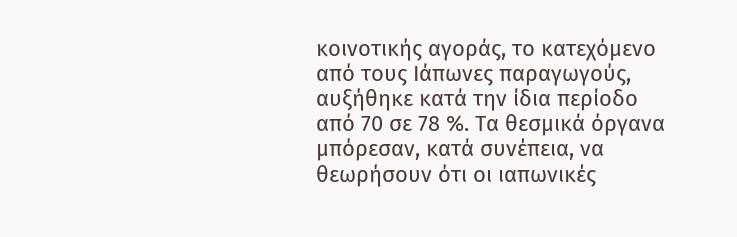κοινοτικής αγοράς, το κατεχόμενο από τους Ιάπωνες παραγωγούς, αυξήθηκε κατά την ίδια περίοδο από 70 σε 78 %. Τα θεσμικά όργανα μπόρεσαν, κατά συνέπεια, να θεωρήσουν ότι οι ιαπωνικές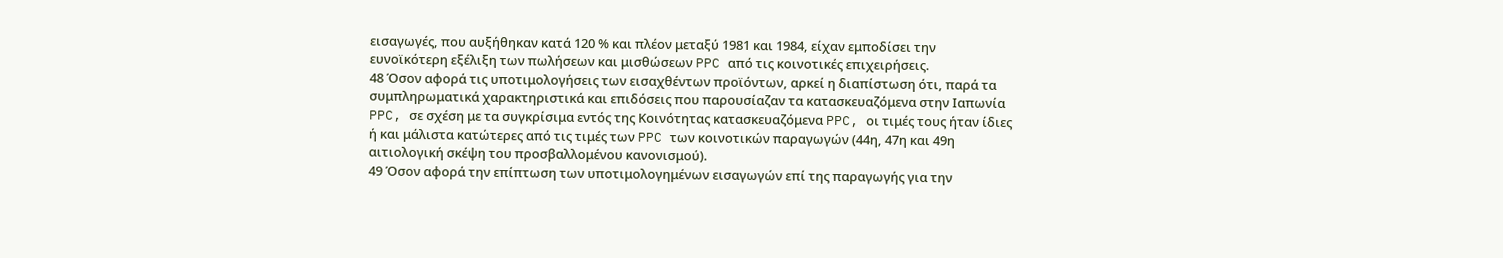εισαγωγές, που αυξήθηκαν κατά 120 % και πλέον μεταξύ 1981 και 1984, είχαν εμποδίσει την ευνοϊκότερη εξέλιξη των πωλήσεων και μισθώσεων PPC από τις κοινοτικές επιχειρήσεις.
48 Όσον αφορά τις υποτιμολογήσεις των εισαχθέντων προϊόντων, αρκεί η διαπίστωση ότι, παρά τα συμπληρωματικά χαρακτηριστικά και επιδόσεις που παρουσίαζαν τα κατασκευαζόμενα στην Ιαπωνία PPC, σε σχέση με τα συγκρίσιμα εντός της Κοινότητας κατασκευαζόμενα PPC, οι τιμές τους ήταν ίδιες ή και μάλιστα κατώτερες από τις τιμές των PPC των κοινοτικών παραγωγών (44η, 47η και 49η αιτιολογική σκέψη του προσβαλλομένου κανονισμού).
49 Όσον αφορά την επίπτωση των υποτιμολογημένων εισαγωγών επί της παραγωγής για την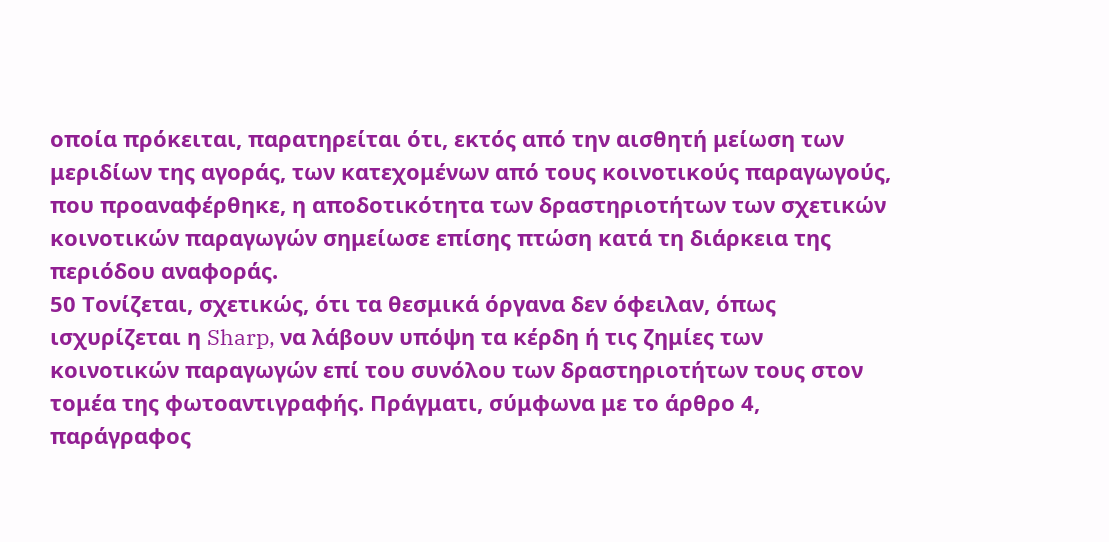οποία πρόκειται, παρατηρείται ότι, εκτός από την αισθητή μείωση των μεριδίων της αγοράς, των κατεχομένων από τους κοινοτικούς παραγωγούς, που προαναφέρθηκε, η αποδοτικότητα των δραστηριοτήτων των σχετικών κοινοτικών παραγωγών σημείωσε επίσης πτώση κατά τη διάρκεια της περιόδου αναφοράς.
50 Τονίζεται, σχετικώς, ότι τα θεσμικά όργανα δεν όφειλαν, όπως ισχυρίζεται η Sharp, να λάβουν υπόψη τα κέρδη ή τις ζημίες των κοινοτικών παραγωγών επί του συνόλου των δραστηριοτήτων τους στον τομέα της φωτοαντιγραφής. Πράγματι, σύμφωνα με το άρθρο 4, παράγραφος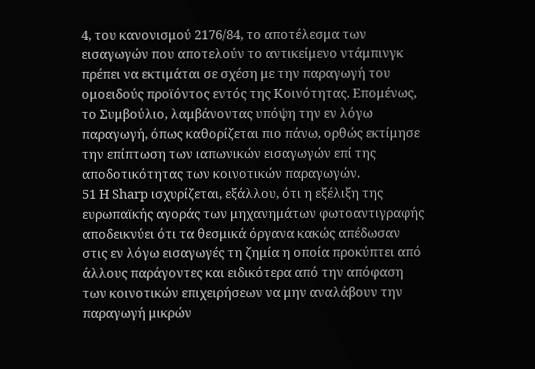4, του κανονισμού 2176/84, το αποτέλεσμα των εισαγωγών που αποτελούν το αντικείμενο ντάμπινγκ πρέπει να εκτιμάται σε σχέση με την παραγωγή του ομοειδούς προϊόντος εντός της Κοινότητας. Επομένως, το Συμβούλιο, λαμβάνοντας υπόψη την εν λόγω παραγωγή, όπως καθορίζεται πιο πάνω, ορθώς εκτίμησε την επίπτωση των ιαπωνικών εισαγωγών επί της αποδοτικότητας των κοινοτικών παραγωγών.
51 Η Sharp ισχυρίζεται, εξάλλου, ότι η εξέλιξη της ευρωπαϊκής αγοράς των μηχανημάτων φωτοαντιγραφής αποδεικνύει ότι τα θεσμικά όργανα κακώς απέδωσαν στις εν λόγω εισαγωγές τη ζημία η οποία προκύπτει από άλλους παράγοντες και ειδικότερα από την απόφαση των κοινοτικών επιχειρήσεων να μην αναλάβουν την παραγωγή μικρών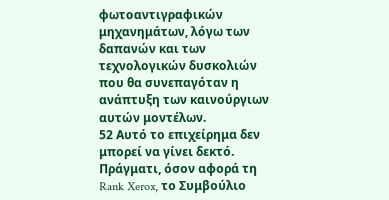φωτοαντιγραφικών μηχανημάτων, λόγω των δαπανών και των τεχνολογικών δυσκολιών που θα συνεπαγόταν η ανάπτυξη των καινούργιων αυτών μοντέλων.
52 Αυτό το επιχείρημα δεν μπορεί να γίνει δεκτό. Πράγματι, όσον αφορά τη Rank Xerox, το Συμβούλιο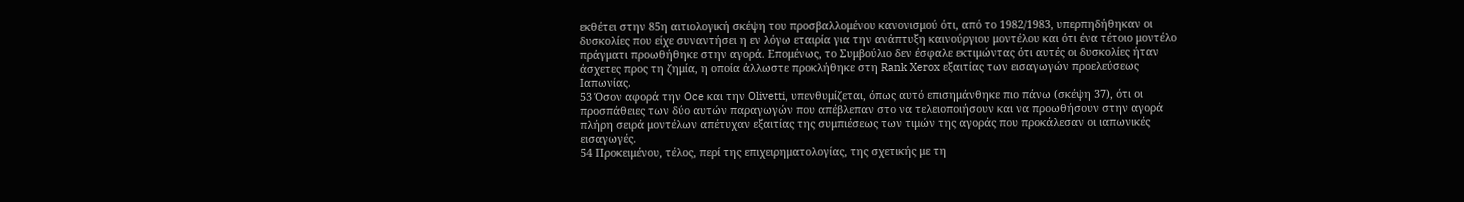εκθέτει στην 85η αιτιολογική σκέψη του προσβαλλομένου κανονισμού ότι, από το 1982/1983, υπερπηδήθηκαν οι δυσκολίες που είχε συναντήσει η εν λόγω εταιρία για την ανάπτυξη καινούργιου μοντέλου και ότι ένα τέτοιο μοντέλο πράγματι προωθήθηκε στην αγορά. Επομένως, το Συμβούλιο δεν έσφαλε εκτιμώντας ότι αυτές οι δυσκολίες ήταν άσχετες προς τη ζημία, η οποία άλλωστε προκλήθηκε στη Rank Xerox εξαιτίας των εισαγωγών προελεύσεως Ιαπωνίας.
53 Όσον αφορά την Oce και την Olivetti, υπενθυμίζεται, όπως αυτό επισημάνθηκε πιο πάνω (σκέψη 37), ότι οι προσπάθειες των δύο αυτών παραγωγών που απέβλεπαν στο να τελειοποιήσουν και να προωθήσουν στην αγορά πλήρη σειρά μοντέλων απέτυχαν εξαιτίας της συμπιέσεως των τιμών της αγοράς που προκάλεσαν οι ιαπωνικές εισαγωγές.
54 Προκειμένου, τέλος, περί της επιχειρηματολογίας, της σχετικής με τη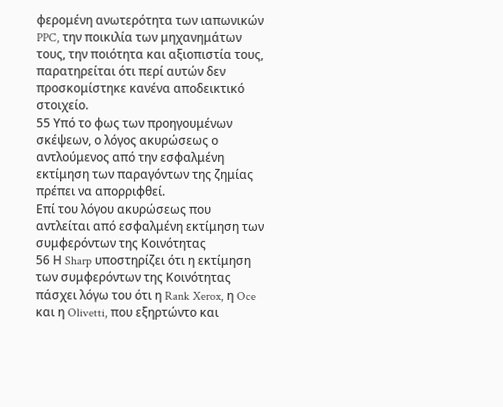φερομένη ανωτερότητα των ιαπωνικών PPC, την ποικιλία των μηχανημάτων τους, την ποιότητα και αξιοπιστία τους, παρατηρείται ότι περί αυτών δεν προσκομίστηκε κανένα αποδεικτικό στοιχείο.
55 Υπό το φως των προηγουμένων σκέψεων, ο λόγος ακυρώσεως ο αντλούμενος από την εσφαλμένη εκτίμηση των παραγόντων της ζημίας πρέπει να απορριφθεί.
Επί του λόγου ακυρώσεως που αντλείται από εσφαλμένη εκτίμηση των συμφερόντων της Κοινότητας
56 Η Sharp υποστηρίζει ότι η εκτίμηση των συμφερόντων της Κοινότητας πάσχει λόγω του ότι η Rank Xerox, η Oce και η Olivetti, που εξηρτώντο και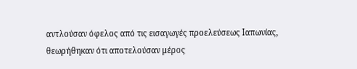αντλούσαν όφελος από τις εισαγωγές προελεύσεως Ιαπωνίας, θεωρήθηκαν ότι αποτελούσαν μέρος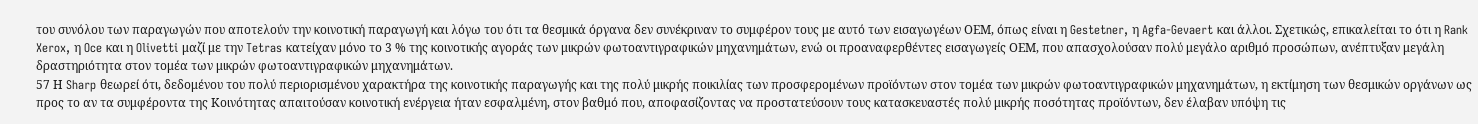του συνόλου των παραγωγών που αποτελούν την κοινοτική παραγωγή και λόγω του ότι τα θεσμικά όργανα δεν συνέκριναν το συμφέρον τους με αυτό των εισαγωγέων ΟΕΜ, όπως είναι η Gestetner, η Agfa-Gevaert και άλλοι. Σχετικώς, επικαλείται το ότι η Rank Xerox, η Oce και η Olivetti μαζί με την Tetras κατείχαν μόνο το 3 % της κοινοτικής αγοράς των μικρών φωτοαντιγραφικών μηχανημάτων, ενώ οι προαναφερθέντες εισαγωγείς ΟΕΜ, που απασχολούσαν πολύ μεγάλο αριθμό προσώπων, ανέπτυξαν μεγάλη δραστηριότητα στον τομέα των μικρών φωτοαντιγραφικών μηχανημάτων.
57 Η Sharp θεωρεί ότι, δεδομένου του πολύ περιορισμένου χαρακτήρα της κοινοτικής παραγωγής και της πολύ μικρής ποικιλίας των προσφερομένων προϊόντων στον τομέα των μικρών φωτοαντιγραφικών μηχανημάτων, η εκτίμηση των θεσμικών οργάνων ως προς το αν τα συμφέροντα της Κοινότητας απαιτούσαν κοινοτική ενέργεια ήταν εσφαλμένη, στον βαθμό που, αποφασίζοντας να προστατεύσουν τους κατασκευαστές πολύ μικρής ποσότητας προϊόντων, δεν έλαβαν υπόψη τις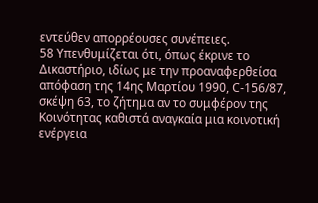εντεύθεν απορρέουσες συνέπειες.
58 Υπενθυμίζεται ότι, όπως έκρινε το Δικαστήριο, ιδίως με την προαναφερθείσα απόφαση της 14ης Μαρτίου 1990, C-156/87, σκέψη 63, το ζήτημα αν το συμφέρον της Κοινότητας καθιστά αναγκαία μια κοινοτική ενέργεια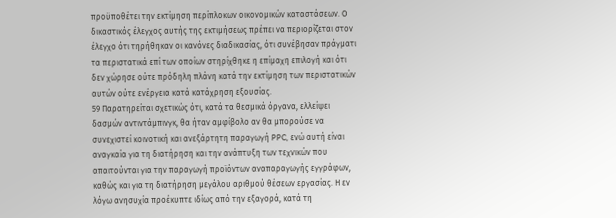προϋποθέτει την εκτίμηση περίπλοκων οικονομικών καταστάσεων. Ο δικαστικός έλεγχος αυτής της εκτιμήσεως πρέπει να περιορίζεται στον έλεγχο ότι τηρήθηκαν οι κανόνες διαδικασίας, ότι συνέβησαν πράγματι τα περιστατικά επί των οποίων στηρίχθηκε η επίμαχη επιλογή και ότι δεν χώρησε ούτε πρόδηλη πλάνη κατά την εκτίμηση των περιστατικών αυτών ούτε ενέργεια κατά κατάχρηση εξουσίας.
59 Παρατηρείται σχετικώς ότι, κατά τα θεσμικά όργανα, ελλείψει δασμών αντιντάμπινγκ, θα ήταν αμφίβολο αν θα μπορούσε να συνεχιστεί κοινοτική και ανεξάρτητη παραγωγή PPC, ενώ αυτή είναι αναγκαία για τη διατήρηση και την ανάπτυξη των τεχνικών που απαιτούνται για την παραγωγή προϊόντων αναπαραγωγής εγγράφων, καθώς και για τη διατήρηση μεγάλου αριθμού θέσεων εργασίας. Η εν λόγω ανησυχία προέκυπτε ιδίως από την εξαγορά, κατά τη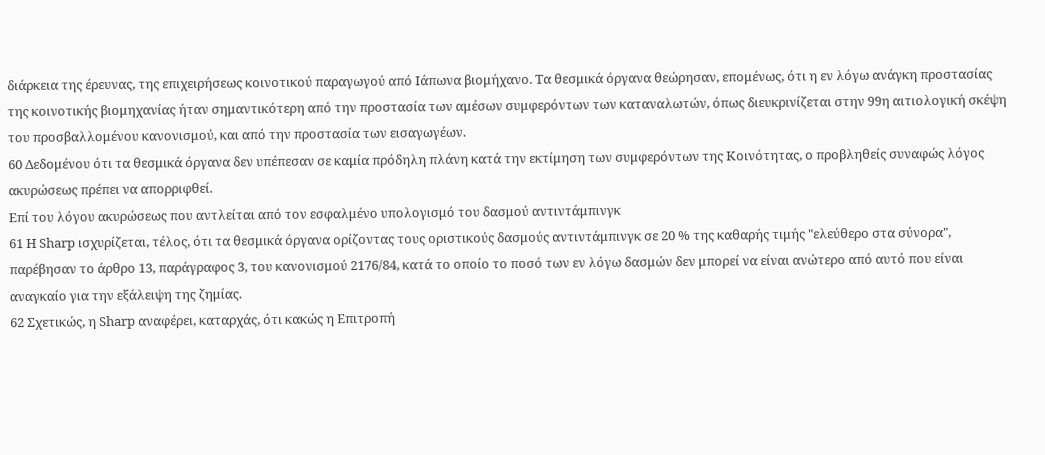διάρκεια της έρευνας, της επιχειρήσεως κοινοτικού παραγωγού από Ιάπωνα βιομήχανο. Τα θεσμικά όργανα θεώρησαν, επομένως, ότι η εν λόγω ανάγκη προστασίας της κοινοτικής βιομηχανίας ήταν σημαντικότερη από την προστασία των αμέσων συμφερόντων των καταναλωτών, όπως διευκρινίζεται στην 99η αιτιολογική σκέψη του προσβαλλομένου κανονισμού, και από την προστασία των εισαγωγέων.
60 Δεδομένου ότι τα θεσμικά όργανα δεν υπέπεσαν σε καμία πρόδηλη πλάνη κατά την εκτίμηση των συμφερόντων της Κοινότητας, ο προβληθείς συναφώς λόγος ακυρώσεως πρέπει να απορριφθεί.
Επί του λόγου ακυρώσεως που αντλείται από τον εσφαλμένο υπολογισμό του δασμού αντιντάμπινγκ
61 Η Sharp ισχυρίζεται, τέλος, ότι τα θεσμικά όργανα ορίζοντας τους οριστικούς δασμούς αντιντάμπινγκ σε 20 % της καθαρής τιμής "ελεύθερο στα σύνορα", παρέβησαν το άρθρο 13, παράγραφος 3, του κανονισμού 2176/84, κατά το οποίο το ποσό των εν λόγω δασμών δεν μπορεί να είναι ανώτερο από αυτό που είναι αναγκαίο για την εξάλειψη της ζημίας.
62 Σχετικώς, η Sharp αναφέρει, καταρχάς, ότι κακώς η Επιτροπή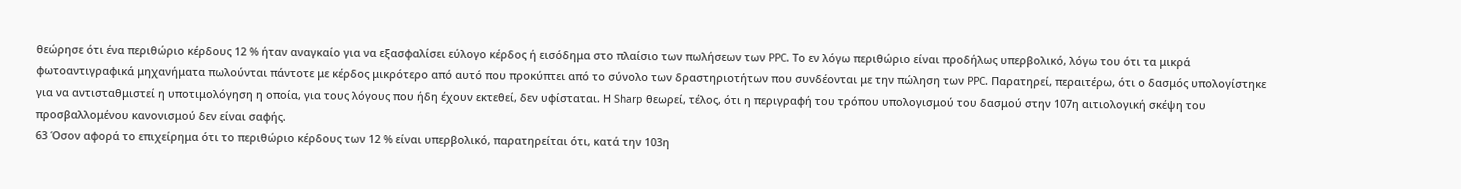θεώρησε ότι ένα περιθώριο κέρδους 12 % ήταν αναγκαίο για να εξασφαλίσει εύλογο κέρδος ή εισόδημα στο πλαίσιο των πωλήσεων των PPC. Το εν λόγω περιθώριο είναι προδήλως υπερβολικό, λόγω του ότι τα μικρά φωτοαντιγραφικά μηχανήματα πωλούνται πάντοτε με κέρδος μικρότερο από αυτό που προκύπτει από το σύνολο των δραστηριοτήτων που συνδέονται με την πώληση των PPC. Παρατηρεί, περαιτέρω, ότι ο δασμός υπολογίστηκε για να αντισταθμιστεί η υποτιμολόγηση η οποία, για τους λόγους που ήδη έχουν εκτεθεί, δεν υφίσταται. Η Sharp θεωρεί, τέλος, ότι η περιγραφή του τρόπου υπολογισμού του δασμού στην 107η αιτιολογική σκέψη του προσβαλλομένου κανονισμού δεν είναι σαφής.
63 Όσον αφορά το επιχείρημα ότι το περιθώριο κέρδους των 12 % είναι υπερβολικό, παρατηρείται ότι, κατά την 103η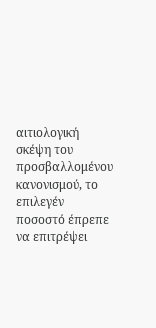αιτιολογική σκέψη του προσβαλλομένου κανονισμού, το επιλεγέν ποσοστό έπρεπε να επιτρέψει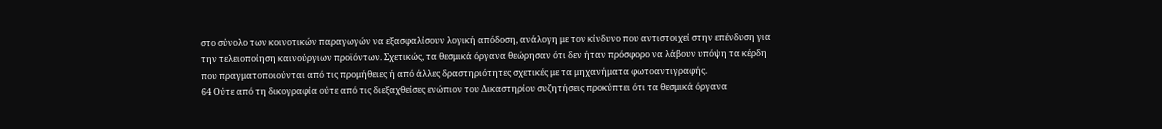στο σύνολο των κοινοτικών παραγωγών να εξασφαλίσουν λογική απόδοση, ανάλογη με τον κίνδυνο που αντιστοιχεί στην επένδυση για την τελειοποίηση καινούργιων προϊόντων. Σχετικώς, τα θεσμικά όργανα θεώρησαν ότι δεν ήταν πρόσφορο να λάβουν υπόψη τα κέρδη που πραγματοποιούνται από τις προμήθειες ή από άλλες δραστηριότητες σχετικές με τα μηχανήματα φωτοαντιγραφής.
64 Ούτε από τη δικογραφία ούτε από τις διεξαχθείσες ενώπιον του Δικαστηρίου συζητήσεις προκύπτει ότι τα θεσμικά όργανα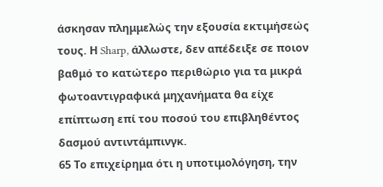άσκησαν πλημμελώς την εξουσία εκτιμήσεώς τους. Η Sharp, άλλωστε, δεν απέδειξε σε ποιον βαθμό το κατώτερο περιθώριο για τα μικρά φωτοαντιγραφικά μηχανήματα θα είχε επίπτωση επί του ποσού του επιβληθέντος δασμού αντιντάμπινγκ.
65 Το επιχείρημα ότι η υποτιμολόγηση, την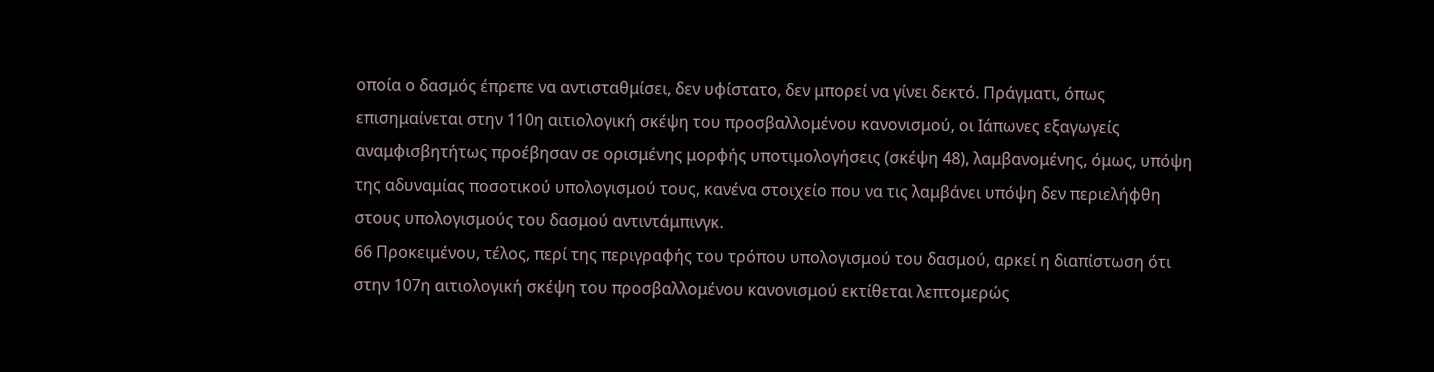οποία ο δασμός έπρεπε να αντισταθμίσει, δεν υφίστατο, δεν μπορεί να γίνει δεκτό. Πράγματι, όπως επισημαίνεται στην 110η αιτιολογική σκέψη του προσβαλλομένου κανονισμού, οι Ιάπωνες εξαγωγείς αναμφισβητήτως προέβησαν σε ορισμένης μορφής υποτιμολογήσεις (σκέψη 48), λαμβανομένης, όμως, υπόψη της αδυναμίας ποσοτικού υπολογισμού τους, κανένα στοιχείο που να τις λαμβάνει υπόψη δεν περιελήφθη στους υπολογισμούς του δασμού αντιντάμπινγκ.
66 Προκειμένου, τέλος, περί της περιγραφής του τρόπου υπολογισμού του δασμού, αρκεί η διαπίστωση ότι στην 107η αιτιολογική σκέψη του προσβαλλομένου κανονισμού εκτίθεται λεπτομερώς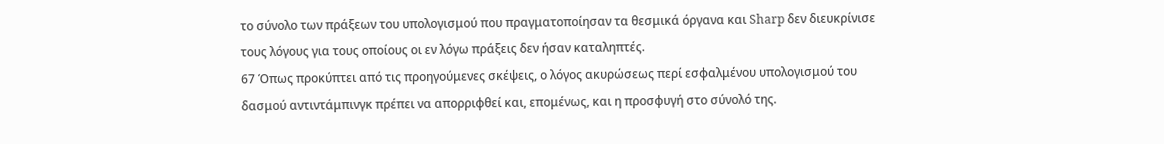το σύνολο των πράξεων του υπολογισμού που πραγματοποίησαν τα θεσμικά όργανα και Sharp δεν διευκρίνισε τους λόγους για τους οποίους οι εν λόγω πράξεις δεν ήσαν καταληπτές.
67 Όπως προκύπτει από τις προηγούμενες σκέψεις, ο λόγος ακυρώσεως περί εσφαλμένου υπολογισμού του δασμού αντιντάμπινγκ πρέπει να απορριφθεί και, επομένως, και η προσφυγή στο σύνολό της.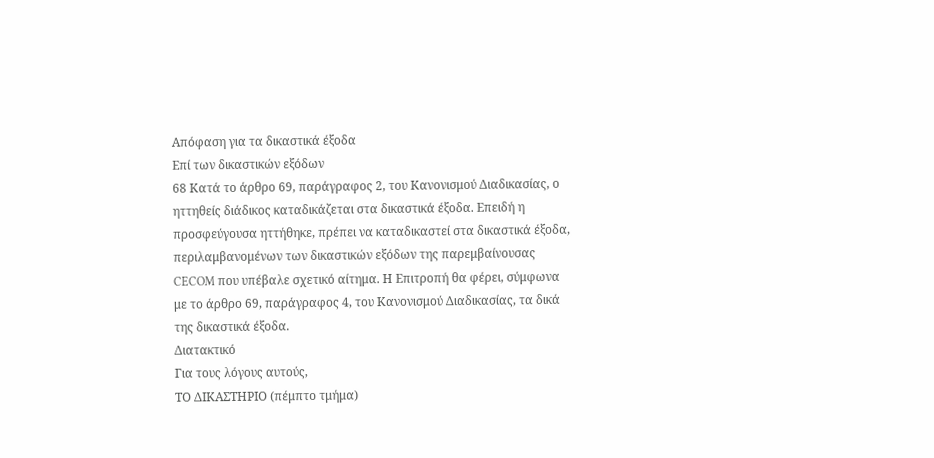Απόφαση για τα δικαστικά έξοδα
Επί των δικαστικών εξόδων
68 Κατά το άρθρο 69, παράγραφος 2, του Κανονισμού Διαδικασίας, ο ηττηθείς διάδικος καταδικάζεται στα δικαστικά έξοδα. Επειδή η προσφεύγουσα ηττήθηκε, πρέπει να καταδικαστεί στα δικαστικά έξοδα, περιλαμβανομένων των δικαστικών εξόδων της παρεμβαίνουσας CECOM που υπέβαλε σχετικό αίτημα. Η Επιτροπή θα φέρει, σύμφωνα με το άρθρο 69, παράγραφος 4, του Κανονισμού Διαδικασίας, τα δικά της δικαστικά έξοδα.
Διατακτικό
Για τους λόγους αυτούς,
ΤΟ ΔΙΚΑΣΤΗΡΙΟ (πέμπτο τμήμα)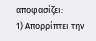αποφασίζει:
1) Απορρίπτει την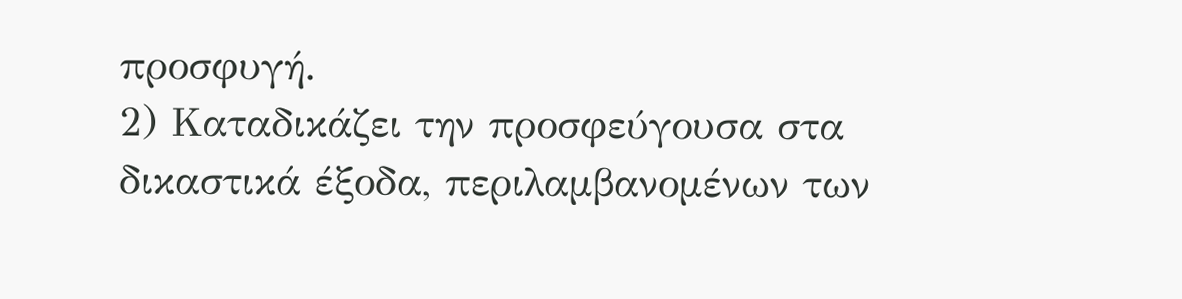προσφυγή.
2) Καταδικάζει την προσφεύγουσα στα δικαστικά έξοδα, περιλαμβανομένων των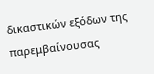δικαστικών εξόδων της παρεμβαίνουσας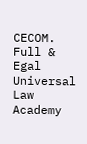CECOM.
Full & Egal Universal Law Academy